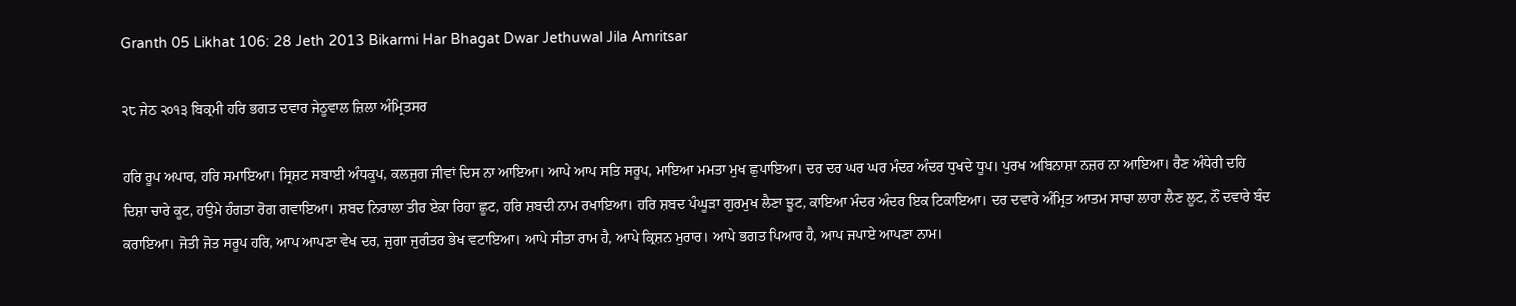Granth 05 Likhat 106: 28 Jeth 2013 Bikarmi Har Bhagat Dwar Jethuwal Jila Amritsar

੨੮ ਜੇਠ ੨੦੧੩ ਬਿਕ੍ਰਮੀ ਹਰਿ ਭਗਤ ਦਵਾਰ ਜੇਠੂਵਾਲ ਜ਼ਿਲਾ ਅੰਮ੍ਰਿਤਸਰ

ਹਰਿ ਰੂਪ ਅਪਾਰ, ਹਰਿ ਸਮਾਇਆ। ਸ੍ਰਿਸ਼ਟ ਸਬਾਈ ਅੰਧਕੂਪ, ਕਲਜੁਗ ਜੀਵਾਂ ਦਿਸ ਨਾ ਆਇਆ। ਆਪੇ ਆਪ ਸਤਿ ਸਰੂਪ, ਮਾਇਆ ਮਮਤਾ ਮੁਖ ਛੁਪਾਇਆ। ਦਰ ਦਰ ਘਰ ਘਰ ਮੰਦਰ ਅੰਦਰ ਧੁਖਦੇ ਧੂਪ। ਪੁਰਖ ਅਬਿਨਾਸ਼ਾ ਨਜ਼ਰ ਨਾ ਆਇਆ। ਰੈਣ ਅੰਧੇਰੀ ਦਹਿ ਦਿਸ਼ਾ ਚਾਰੇ ਕੂਟ, ਹਉਮੇ ਹੰਗਤਾ ਰੋਗ ਗਵਾਇਆ। ਸ਼ਬਦ ਨਿਰਾਲਾ ਤੀਰ ਏਕਾ ਰਿਹਾ ਛੂਟ, ਹਰਿ ਸ਼ਬਦੀ ਨਾਮ ਰਖਾਇਆ। ਹਰਿ ਸ਼ਬਦ ਪੰਘੂੜਾ ਗੁਰਮੁਖ ਲੈਣਾ ਝੂਟ, ਕਾਇਆ ਮੰਦਰ ਅੰਦਰ ਇਕ ਟਿਕਾਇਆ। ਦਰ ਦਵਾਰੇ ਅੰਮ੍ਰਿਤ ਆਤਮ ਸਾਚਾ ਲਾਹਾ ਲੈਣ ਲੂਟ, ਨੌਂ ਦਵਾਰੇ ਬੰਦ ਕਰਾਇਆ। ਜੋਤੀ ਜੋਤ ਸਰੂਪ ਹਰਿ, ਆਪ ਆਪਣਾ ਵੇਖ ਦਰ, ਜੁਗਾ ਜੁਗੰਤਰ ਭੇਖ ਵਟਾਇਆ। ਆਪੇ ਸੀਤਾ ਰਾਮ ਹੈ, ਆਪੇ ਕ੍ਰਿਸ਼ਨ ਮੁਰਾਰ। ਆਪੇ ਭਗਤ ਪਿਆਰ ਹੈ, ਆਪ ਜਪਾਏ ਆਪਣਾ ਨਾਮ।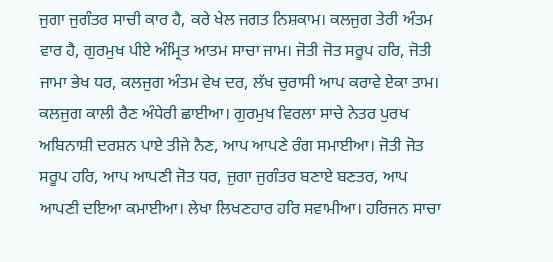ਜੁਗਾ ਜੁਗੰਤਰ ਸਾਚੀ ਕਾਰ ਹੈ, ਕਰੇ ਖੇਲ ਜਗਤ ਨਿਸ਼ਕਾਮ। ਕਲਜੁਗ ਤੇਰੀ ਅੰਤਮ ਵਾਰ ਹੈ, ਗੁਰਮੁਖ ਪੀਏ ਅੰਮ੍ਰਿਤ ਆਤਮ ਸਾਚਾ ਜਾਮ। ਜੋਤੀ ਜੋਤ ਸਰੂਪ ਹਰਿ, ਜੋਤੀ ਜਾਮਾ ਭੇਖ ਧਰ, ਕਲਜੁਗ ਅੰਤਮ ਵੇਖ ਦਰ, ਲੱਖ ਚੁਰਾਸੀ ਆਪ ਕਰਾਵੇ ਏਕਾ ਤਾਮ। ਕਲਜੁਗ ਕਾਲੀ ਰੈਣ ਅੰਧੇਰੀ ਛਾਈਆ। ਗੁਰਮੁਖ ਵਿਰਲਾ ਸਾਚੇ ਨੇਤਰ ਪੁਰਖ ਅਬਿਨਾਸ਼ੀ ਦਰਸ਼ਨ ਪਾਏ ਤੀਜੇ ਨੈਣ, ਆਪ ਆਪਣੇ ਰੰਗ ਸਮਾਈਆ। ਜੋਤੀ ਜੋਤ ਸਰੂਪ ਹਰਿ, ਆਪ ਆਪਣੀ ਜੋਤ ਧਰ, ਜੁਗਾ ਜੁਗੰਤਰ ਬਣਾਏ ਬਣਤਰ, ਆਪ ਆਪਣੀ ਦਇਆ ਕਮਾਈਆ। ਲੇਖਾ ਲਿਖਣਹਾਰ ਹਰਿ ਸਵਾਮੀਆ। ਹਰਿਜਨ ਸਾਚਾ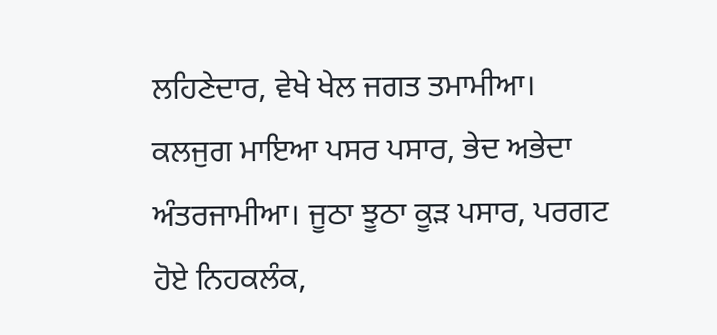ਲਹਿਣੇਦਾਰ, ਵੇਖੇ ਖੇਲ ਜਗਤ ਤਮਾਮੀਆ। ਕਲਜੁਗ ਮਾਇਆ ਪਸਰ ਪਸਾਰ, ਭੇਦ ਅਭੇਦਾ ਅੰਤਰਜਾਮੀਆ। ਜੂਠਾ ਝੂਠਾ ਕੂੜ ਪਸਾਰ, ਪਰਗਟ ਹੋਏ ਨਿਹਕਲੰਕ,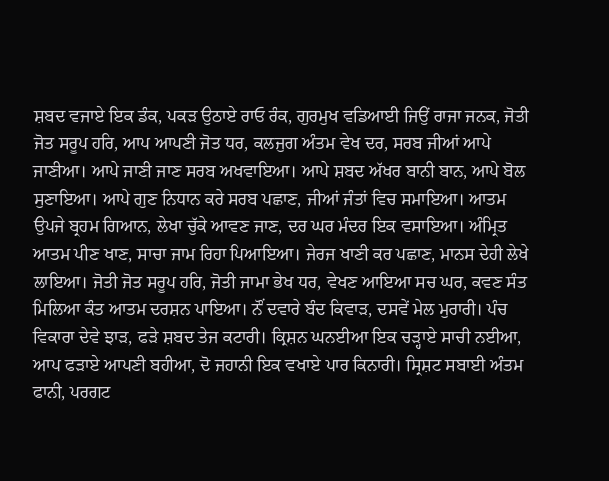ਸ਼ਬਦ ਵਜਾਏ ਇਕ ਡੰਕ, ਪਕੜ ਉਠਾਏ ਰਾਓ ਰੰਕ, ਗੁਰਮੁਖ ਵਡਿਆਈ ਜਿਉਂ ਰਾਜਾ ਜਨਕ, ਜੋਤੀ ਜੋਤ ਸਰੂਪ ਹਰਿ, ਆਪ ਆਪਣੀ ਜੋਤ ਧਰ, ਕਲਜੁਗ ਅੰਤਮ ਵੇਖ ਦਰ, ਸਰਬ ਜੀਆਂ ਆਪੇ ਜਾਣੀਆ। ਆਪੇ ਜਾਣੀ ਜਾਣ ਸਰਬ ਅਖਵਾਇਆ। ਆਪੇ ਸ਼ਬਦ ਅੱਖਰ ਬਾਨੀ ਬਾਨ, ਆਪੇ ਬੋਲ ਸੁਣਾਇਆ। ਆਪੇ ਗੁਣ ਨਿਧਾਨ ਕਰੇ ਸਰਬ ਪਛਾਣ, ਜੀਆਂ ਜੰਤਾਂ ਵਿਚ ਸਮਾਇਆ। ਆਤਮ ਉਪਜੇ ਬ੍ਰਹਮ ਗਿਆਨ, ਲੇਖਾ ਚੁੱਕੇ ਆਵਣ ਜਾਣ, ਦਰ ਘਰ ਮੰਦਰ ਇਕ ਵਸਾਇਆ। ਅੰਮ੍ਰਿਤ ਆਤਮ ਪੀਣ ਖਾਣ, ਸਾਚਾ ਜਾਮ ਰਿਹਾ ਪਿਆਇਆ। ਜੇਰਜ ਖਾਣੀ ਕਰ ਪਛਾਣ, ਮਾਨਸ ਦੇਹੀ ਲੇਖੇ ਲਾਇਆ। ਜੋਤੀ ਜੋਤ ਸਰੂਪ ਹਰਿ, ਜੋਤੀ ਜਾਮਾ ਭੇਖ ਧਰ, ਵੇਖਣ ਆਇਆ ਸਚ ਘਰ, ਕਵਣ ਸੰਤ ਮਿਲਿਆ ਕੰਤ ਆਤਮ ਦਰਸ਼ਨ ਪਾਇਆ। ਨੌਂ ਦਵਾਰੇ ਬੰਦ ਕਿਵਾੜ, ਦਸਵੇਂ ਮੇਲ ਮੁਰਾਰੀ। ਪੰਚ ਵਿਕਾਰਾ ਦੇਵੇ ਝਾੜ, ਫੜੇ ਸ਼ਬਦ ਤੇਜ ਕਟਾਰੀ। ਕ੍ਰਿਸ਼ਨ ਘਨਈਆ ਇਕ ਚੜ੍ਹਾਏ ਸਾਚੀ ਨਈਆ, ਆਪ ਫੜਾਏ ਆਪਣੀ ਬਹੀਆ, ਦੋ ਜਹਾਨੀ ਇਕ ਵਖਾਏ ਪਾਰ ਕਿਨਾਰੀ। ਸ੍ਰਿਸ਼ਟ ਸਬਾਈ ਅੰਤਮ ਫਾਨੀ, ਪਰਗਟ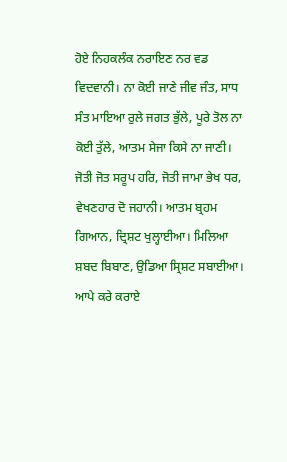ਹੋਏ ਨਿਹਕਲੰਕ ਨਰਾਇਣ ਨਰ ਵਡ ਵਿਦਵਾਨੀ। ਨਾ ਕੋਈ ਜਾਣੇ ਜੀਵ ਜੰਤ, ਸਾਧ ਸੰਤ ਮਾਇਆ ਰੁਲੇ ਜਗਤ ਭੁੱਲੇ, ਪੂਰੇ ਤੋਲ ਨਾ ਕੋਈ ਤੁੱਲੇ, ਆਤਮ ਸੇਜਾ ਕਿਸੇ ਨਾ ਜਾਣੀ। ਜੋਤੀ ਜੋਤ ਸਰੂਪ ਹਰਿ, ਜੋਤੀ ਜਾਮਾ ਭੇਖ ਧਰ, ਵੇਖਣਹਾਰ ਦੋ ਜਹਾਨੀ। ਆਤਮ ਬ੍ਰਹਮ ਗਿਆਨ, ਦ੍ਰਿਸ਼ਟ ਖੁਲ੍ਹਾਈਆ। ਮਿਲਿਆ ਸ਼ਬਦ ਬਿਬਾਣ, ਉਡਿਆ ਸ੍ਰਿਸ਼ਟ ਸਬਾਈਆ। ਆਪੇ ਕਰੇ ਕਰਾਏ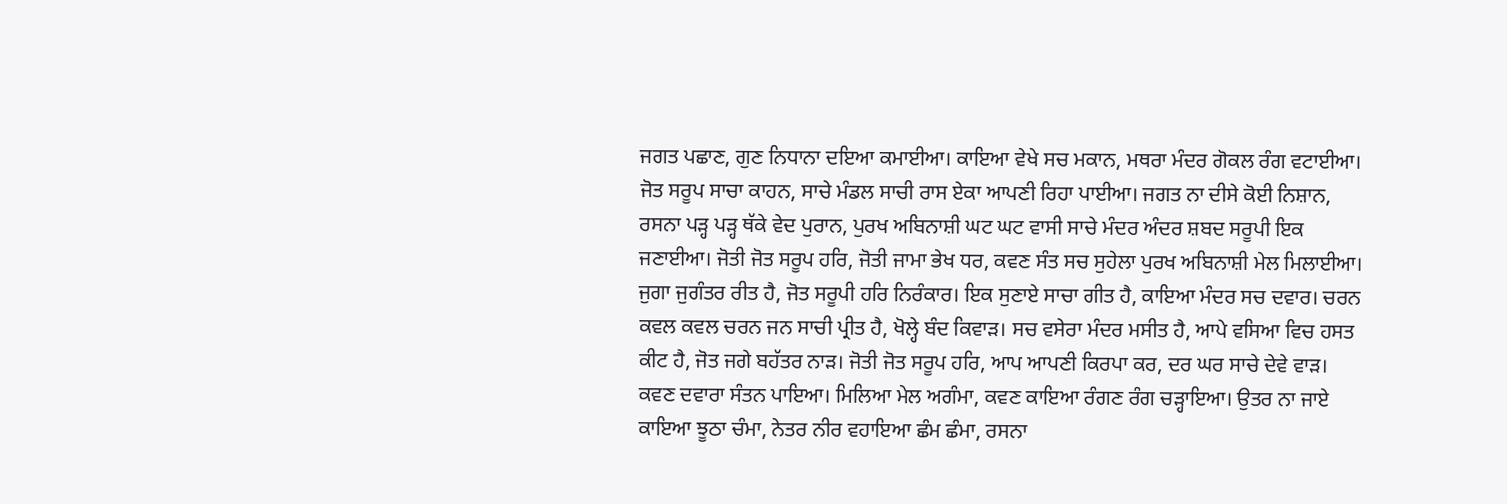ਜਗਤ ਪਛਾਣ, ਗੁਣ ਨਿਧਾਨਾ ਦਇਆ ਕਮਾਈਆ। ਕਾਇਆ ਵੇਖੇ ਸਚ ਮਕਾਨ, ਮਥਰਾ ਮੰਦਰ ਗੋਕਲ ਰੰਗ ਵਟਾਈਆ। ਜੋਤ ਸਰੂਪ ਸਾਚਾ ਕਾਹਨ, ਸਾਚੇ ਮੰਡਲ ਸਾਚੀ ਰਾਸ ਏਕਾ ਆਪਣੀ ਰਿਹਾ ਪਾਈਆ। ਜਗਤ ਨਾ ਦੀਸੇ ਕੋਈ ਨਿਸ਼ਾਨ, ਰਸਨਾ ਪੜ੍ਹ ਪੜ੍ਹ ਥੱਕੇ ਵੇਦ ਪੁਰਾਨ, ਪੁਰਖ ਅਬਿਨਾਸ਼ੀ ਘਟ ਘਟ ਵਾਸੀ ਸਾਚੇ ਮੰਦਰ ਅੰਦਰ ਸ਼ਬਦ ਸਰੂਪੀ ਇਕ ਜਣਾਈਆ। ਜੋਤੀ ਜੋਤ ਸਰੂਪ ਹਰਿ, ਜੋਤੀ ਜਾਮਾ ਭੇਖ ਧਰ, ਕਵਣ ਸੰਤ ਸਚ ਸੁਹੇਲਾ ਪੁਰਖ ਅਬਿਨਾਸ਼ੀ ਮੇਲ ਮਿਲਾਈਆ। ਜੁਗਾ ਜੁਗੰਤਰ ਰੀਤ ਹੈ, ਜੋਤ ਸਰੂਪੀ ਹਰਿ ਨਿਰੰਕਾਰ। ਇਕ ਸੁਣਾਏ ਸਾਚਾ ਗੀਤ ਹੈ, ਕਾਇਆ ਮੰਦਰ ਸਚ ਦਵਾਰ। ਚਰਨ ਕਵਲ ਕਵਲ ਚਰਨ ਜਨ ਸਾਚੀ ਪ੍ਰੀਤ ਹੈ, ਖੋਲ੍ਹੇ ਬੰਦ ਕਿਵਾੜ। ਸਚ ਵਸੇਰਾ ਮੰਦਰ ਮਸੀਤ ਹੈ, ਆਪੇ ਵਸਿਆ ਵਿਚ ਹਸਤ ਕੀਟ ਹੈ, ਜੋਤ ਜਗੇ ਬਹੱਤਰ ਨਾੜ। ਜੋਤੀ ਜੋਤ ਸਰੂਪ ਹਰਿ, ਆਪ ਆਪਣੀ ਕਿਰਪਾ ਕਰ, ਦਰ ਘਰ ਸਾਚੇ ਦੇਵੇ ਵਾੜ। ਕਵਣ ਦਵਾਰਾ ਸੰਤਨ ਪਾਇਆ। ਮਿਲਿਆ ਮੇਲ ਅਗੰਮਾ, ਕਵਣ ਕਾਇਆ ਰੰਗਣ ਰੰਗ ਚੜ੍ਹਾਇਆ। ਉਤਰ ਨਾ ਜਾਏ ਕਾਇਆ ਝੂਠਾ ਚੰਮਾ, ਨੇਤਰ ਨੀਰ ਵਹਾਇਆ ਛੰਮ ਛੰਮਾ, ਰਸਨਾ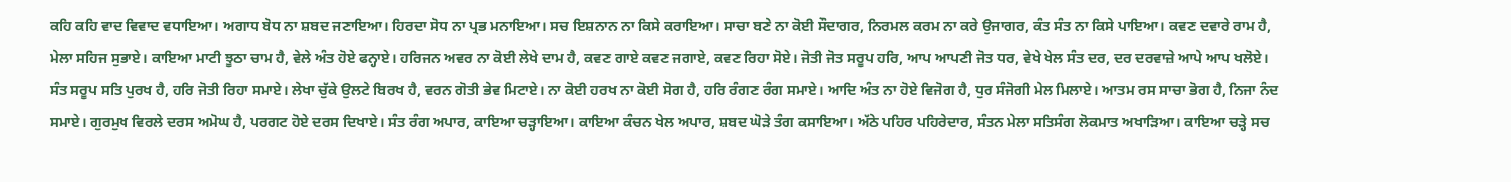ਕਹਿ ਕਹਿ ਵਾਦ ਵਿਵਾਦ ਵਧਾਇਆ। ਅਗਾਧ ਬੋਧ ਨਾ ਸ਼ਬਦ ਜਣਾਇਆ। ਹਿਰਦਾ ਸੋਧ ਨਾ ਪ੍ਰਭ ਮਨਾਇਆ। ਸਚ ਇਸ਼ਨਾਨ ਨਾ ਕਿਸੇ ਕਰਾਇਆ। ਸਾਚਾ ਬਣੇ ਨਾ ਕੋਈ ਸੌਦਾਗਰ, ਨਿਰਮਲ ਕਰਮ ਨਾ ਕਰੇ ਉਜਾਗਰ, ਕੰਤ ਸੰਤ ਨਾ ਕਿਸੇ ਪਾਇਆ। ਕਵਣ ਦਵਾਰੇ ਰਾਮ ਹੈ, ਮੇਲਾ ਸਹਿਜ ਸੁਭਾਏ। ਕਾਇਆ ਮਾਟੀ ਝੂਠਾ ਚਾਮ ਹੈ, ਵੇਲੇ ਅੰਤ ਹੋਏ ਫਨ੍ਹਾਏ। ਹਰਿਜਨ ਅਵਰ ਨਾ ਕੋਈ ਲੇਖੇ ਦਾਮ ਹੈ, ਕਵਣ ਗਾਏ ਕਵਣ ਜਗਾਏ, ਕਵਣ ਰਿਹਾ ਸੋਏ। ਜੋਤੀ ਜੋਤ ਸਰੂਪ ਹਰਿ, ਆਪ ਆਪਣੀ ਜੋਤ ਧਰ, ਵੇਖੇ ਖੇਲ ਸੰਤ ਦਰ, ਦਰ ਦਰਵਾਜ਼ੇ ਆਪੇ ਆਪ ਖਲੋਏ। ਸੰਤ ਸਰੂਪ ਸਤਿ ਪੁਰਖ ਹੈ, ਹਰਿ ਜੋਤੀ ਰਿਹਾ ਸਮਾਏ। ਲੇਖਾ ਚੁੱਕੇ ਉਲਟੇ ਬਿਰਖ ਹੈ, ਵਰਨ ਗੋਤੀ ਭੇਵ ਮਿਟਾਏ। ਨਾ ਕੋਈ ਹਰਖ ਨਾ ਕੋਈ ਸੋਗ ਹੈ, ਹਰਿ ਰੰਗਣ ਰੰਗ ਸਮਾਏ। ਆਦਿ ਅੰਤ ਨਾ ਹੋਏ ਵਿਜੋਗ ਹੈ, ਧੁਰ ਸੰਜੋਗੀ ਮੇਲ ਮਿਲਾਏ। ਆਤਮ ਰਸ ਸਾਚਾ ਭੋਗ ਹੈ, ਨਿਜਾ ਨੰਦ ਸਮਾਏ। ਗੁਰਮੁਖ ਵਿਰਲੇ ਦਰਸ ਅਮੋਘ ਹੈ, ਪਰਗਟ ਹੋਏ ਦਰਸ ਦਿਖਾਏ। ਸੰਤ ਰੰਗ ਅਪਾਰ, ਕਾਇਆ ਚੜ੍ਹਾਇਆ। ਕਾਇਆ ਕੰਚਨ ਖੇਲ ਅਪਾਰ, ਸ਼ਬਦ ਘੋੜੇ ਤੰਗ ਕਸਾਇਆ। ਅੱਠੇ ਪਹਿਰ ਪਹਿਰੇਦਾਰ, ਸੰਤਨ ਮੇਲਾ ਸਤਿਸੰਗ ਲੋਕਮਾਤ ਅਖਾੜਿਆ। ਕਾਇਆ ਚੜ੍ਹੇ ਸਚ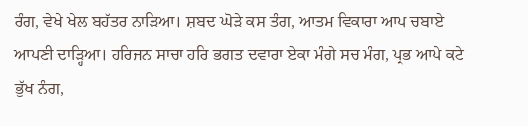ਰੰਗ, ਵੇਖੇ ਖੇਲ ਬਹੱਤਰ ਨਾੜਿਆ। ਸ਼ਬਦ ਘੋੜੇ ਕਸ ਤੰਗ, ਆਤਮ ਵਿਕਾਰਾ ਆਪ ਚਬਾਏ ਆਪਣੀ ਦਾੜ੍ਹਿਆ। ਹਰਿਜਨ ਸਾਚਾ ਹਰਿ ਭਗਤ ਦਵਾਰਾ ਏਕਾ ਮੰਗੇ ਸਚ ਮੰਗ, ਪ੍ਰਭ ਆਪੇ ਕਟੇ ਭੁੱਖ ਨੰਗ,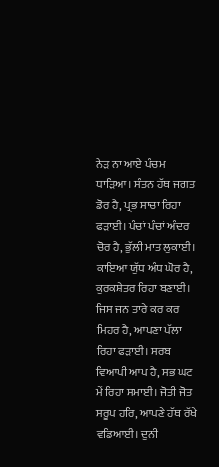ਨੇੜ ਨਾ ਆਏ ਪੰਚਮ ਧਾੜਿਆ। ਸੰਤਨ ਹੱਥ ਜਗਤ ਡੋਰ ਹੈ, ਪ੍ਰਭ ਸਾਚਾ ਰਿਹਾ ਫੜਾਈ। ਪੰਚਾਂ ਪੰਚਾਂ ਅੰਦਰ ਚੋਰ ਹੈ, ਭੁੱਲੀ ਮਾਤ ਲੁਕਾਈ। ਕਾਇਆ ਯੁੱਧ ਅੰਧ ਘੋਰ ਹੈ, ਕੁਰਕਸ਼ੇਤਰ ਰਿਹਾ ਬਣਾਈ। ਜਿਸ ਜਨ ਤਾਰੇ ਕਰ ਕਰ ਮਿਹਰ ਹੈ, ਆਪਣਾ ਪੱਲਾ ਰਿਹਾ ਫੜਾਈ। ਸਰਬ ਵਿਆਪੀ ਆਪ ਹੈ, ਸਭ ਘਟ ਮੇਂ ਰਿਹਾ ਸਮਾਈ। ਜੋਤੀ ਜੋਤ ਸਰੂਪ ਹਰਿ, ਆਪਣੇ ਹੱਥ ਰੱਖੇ ਵਡਿਆਈ। ਦੁਨੀ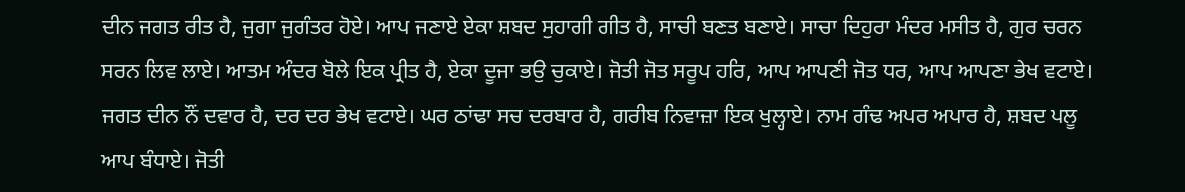ਦੀਨ ਜਗਤ ਰੀਤ ਹੈ, ਜੁਗਾ ਜੁਗੰਤਰ ਹੋਏ। ਆਪ ਜਣਾਏ ਏਕਾ ਸ਼ਬਦ ਸੁਹਾਗੀ ਗੀਤ ਹੈ, ਸਾਚੀ ਬਣਤ ਬਣਾਏ। ਸਾਚਾ ਦਿਹੁਰਾ ਮੰਦਰ ਮਸੀਤ ਹੈ, ਗੁਰ ਚਰਨ ਸਰਨ ਲਿਵ ਲਾਏ। ਆਤਮ ਅੰਦਰ ਬੋਲੇ ਇਕ ਪ੍ਰੀਤ ਹੈ, ਏਕਾ ਦੂਜਾ ਭਉ ਚੁਕਾਏ। ਜੋਤੀ ਜੋਤ ਸਰੂਪ ਹਰਿ, ਆਪ ਆਪਣੀ ਜੋਤ ਧਰ, ਆਪ ਆਪਣਾ ਭੇਖ ਵਟਾਏ। ਜਗਤ ਦੀਨ ਨੌਂ ਦਵਾਰ ਹੈ, ਦਰ ਦਰ ਭੇਖ ਵਟਾਏ। ਘਰ ਠਾਂਢਾ ਸਚ ਦਰਬਾਰ ਹੈ, ਗਰੀਬ ਨਿਵਾਜ਼ਾ ਇਕ ਖੁਲ੍ਹਾਏ। ਨਾਮ ਗੰਢ ਅਪਰ ਅਪਾਰ ਹੈ, ਸ਼ਬਦ ਪਲੂ ਆਪ ਬੰਧਾਏ। ਜੋਤੀ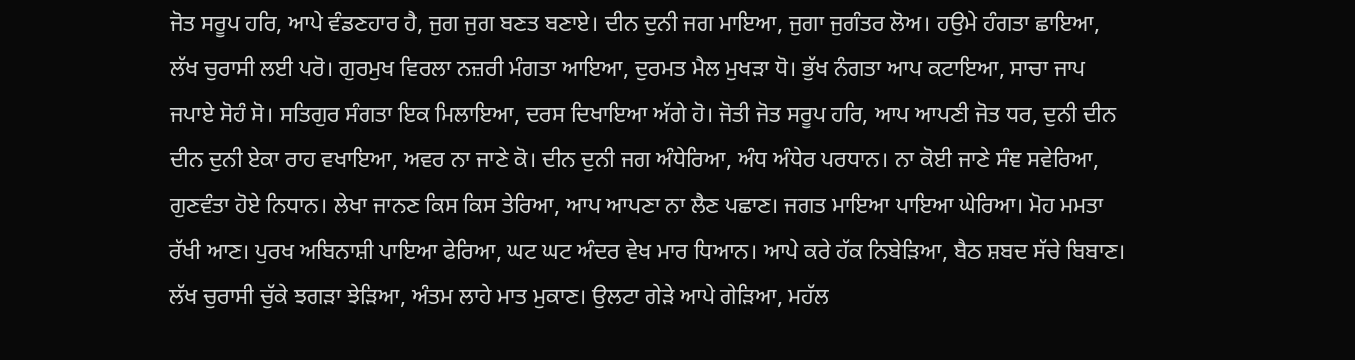ਜੋਤ ਸਰੂਪ ਹਰਿ, ਆਪੇ ਵੰਡਣਹਾਰ ਹੈ, ਜੁਗ ਜੁਗ ਬਣਤ ਬਣਾਏ। ਦੀਨ ਦੁਨੀ ਜਗ ਮਾਇਆ, ਜੁਗਾ ਜੁਗੰਤਰ ਲੋਅ। ਹਉਮੇ ਹੰਗਤਾ ਛਾਇਆ, ਲੱਖ ਚੁਰਾਸੀ ਲਈ ਪਰੋ। ਗੁਰਮੁਖ ਵਿਰਲਾ ਨਜ਼ਰੀ ਮੰਗਤਾ ਆਇਆ, ਦੁਰਮਤ ਮੈਲ ਮੁਖੜਾ ਧੋ। ਭੁੱਖ ਨੰਗਤਾ ਆਪ ਕਟਾਇਆ, ਸਾਚਾ ਜਾਪ ਜਪਾਏ ਸੋਹੰ ਸੋ। ਸਤਿਗੁਰ ਸੰਗਤਾ ਇਕ ਮਿਲਾਇਆ, ਦਰਸ ਦਿਖਾਇਆ ਅੱਗੇ ਹੋ। ਜੋਤੀ ਜੋਤ ਸਰੂਪ ਹਰਿ, ਆਪ ਆਪਣੀ ਜੋਤ ਧਰ, ਦੁਨੀ ਦੀਨ ਦੀਨ ਦੁਨੀ ਏਕਾ ਰਾਹ ਵਖਾਇਆ, ਅਵਰ ਨਾ ਜਾਣੇ ਕੋ। ਦੀਨ ਦੁਨੀ ਜਗ ਅੰਧੇਰਿਆ, ਅੰਧ ਅੰਧੇਰ ਪਰਧਾਨ। ਨਾ ਕੋਈ ਜਾਣੇ ਸੰਞ ਸਵੇਰਿਆ, ਗੁਣਵੰਤਾ ਹੋਏ ਨਿਧਾਨ। ਲੇਖਾ ਜਾਨਣ ਕਿਸ ਕਿਸ ਤੇਰਿਆ, ਆਪ ਆਪਣਾ ਨਾ ਲੈਣ ਪਛਾਣ। ਜਗਤ ਮਾਇਆ ਪਾਇਆ ਘੇਰਿਆ। ਮੋਹ ਮਮਤਾ ਰੱਖੀ ਆਣ। ਪੁਰਖ ਅਬਿਨਾਸ਼ੀ ਪਾਇਆ ਫੇਰਿਆ, ਘਟ ਘਟ ਅੰਦਰ ਵੇਖ ਮਾਰ ਧਿਆਨ। ਆਪੇ ਕਰੇ ਹੱਕ ਨਿਬੇੜਿਆ, ਬੈਠ ਸ਼ਬਦ ਸੱਚੇ ਬਿਬਾਣ। ਲੱਖ ਚੁਰਾਸੀ ਚੁੱਕੇ ਝਗੜਾ ਝੇੜਿਆ, ਅੰਤਮ ਲਾਹੇ ਮਾਤ ਮੁਕਾਣ। ਉਲਟਾ ਗੇੜੇ ਆਪੇ ਗੇੜਿਆ, ਮਹੱਲ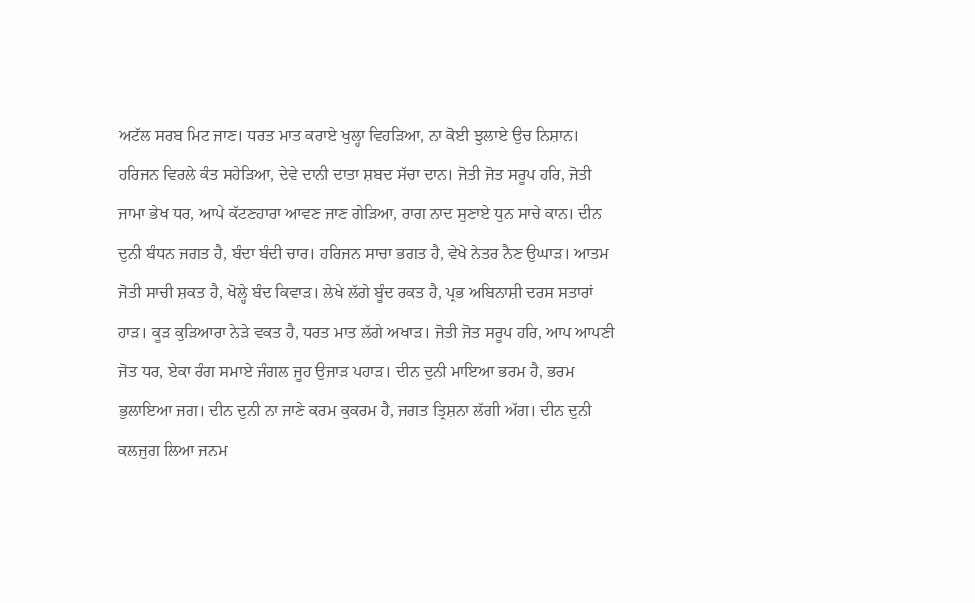ਅਟੱਲ ਸਰਬ ਮਿਟ ਜਾਣ। ਧਰਤ ਮਾਤ ਕਰਾਏ ਖੁਲ੍ਹਾ ਵਿਹੜਿਆ, ਨਾ ਕੋਈ ਝੁਲਾਏ ਉਚ ਨਿਸ਼ਾਨ। ਹਰਿਜਨ ਵਿਰਲੇ ਕੰਤ ਸਹੇੜਿਆ, ਦੇਵੇ ਦਾਨੀ ਦਾਤਾ ਸ਼ਬਦ ਸੱਚਾ ਦਾਨ। ਜੋਤੀ ਜੋਤ ਸਰੂਪ ਹਰਿ, ਜੋਤੀ ਜਾਮਾ ਭੇਖ ਧਰ, ਆਪੇ ਕੱਟਣਹਾਰਾ ਆਵਣ ਜਾਣ ਗੇੜਿਆ, ਰਾਗ ਨਾਦ ਸੁਣਾਏ ਧੁਨ ਸਾਚੇ ਕਾਨ। ਦੀਨ ਦੁਨੀ ਬੰਧਨ ਜਗਤ ਹੈ, ਬੰਦਾ ਬੰਦੀ ਚਾਰ। ਹਰਿਜਨ ਸਾਚਾ ਭਗਤ ਹੈ, ਵੇਖੇ ਨੇਤਰ ਨੈਣ ਉਘਾੜ। ਆਤਮ ਜੋਤੀ ਸਾਚੀ ਸ਼ਕਤ ਹੈ, ਖੋਲ੍ਹੇ ਬੰਦ ਕਿਵਾੜ। ਲੇਖੇ ਲੱਗੇ ਬੂੰਦ ਰਕਤ ਹੈ, ਪ੍ਰਭ ਅਬਿਨਾਸ਼ੀ ਦਰਸ ਸਤਾਰਾਂ ਹਾੜ। ਕੂੜ ਕੁੜਿਆਰਾ ਨੇੜੇ ਵਕਤ ਹੈ, ਧਰਤ ਮਾਤ ਲੱਗੇ ਅਖਾੜ। ਜੋਤੀ ਜੋਤ ਸਰੂਪ ਹਰਿ, ਆਪ ਆਪਣੀ ਜੋਤ ਧਰ, ਏਕਾ ਰੰਗ ਸਮਾਏ ਜੰਗਲ ਜੂਹ ਉਜਾੜ ਪਹਾੜ। ਦੀਨ ਦੁਨੀ ਮਾਇਆ ਭਰਮ ਹੈ, ਭਰਮ ਭੁਲਾਇਆ ਜਗ। ਦੀਨ ਦੁਨੀ ਨਾ ਜਾਣੇ ਕਰਮ ਕੁਕਰਮ ਹੈ, ਜਗਤ ਤ੍ਰਿਸ਼ਨਾ ਲੱਗੀ ਅੱਗ। ਦੀਨ ਦੁਨੀ ਕਲਜੁਗ ਲਿਆ ਜਨਮ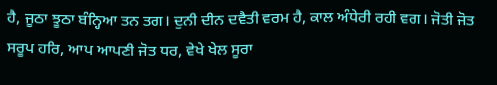ਹੈ, ਜੂਠਾ ਝੂਠਾ ਬੰਨ੍ਹਿਆ ਤਨ ਤਗ। ਦੁਨੀ ਦੀਨ ਦਵੈਤੀ ਵਰਮ ਹੈ, ਕਾਲ ਅੰਧੇਰੀ ਰਹੀ ਵਗ। ਜੋਤੀ ਜੋਤ ਸਰੂਪ ਹਰਿ, ਆਪ ਆਪਣੀ ਜੋਤ ਧਰ, ਵੇਖੇ ਖੇਲ ਸੂਰਾ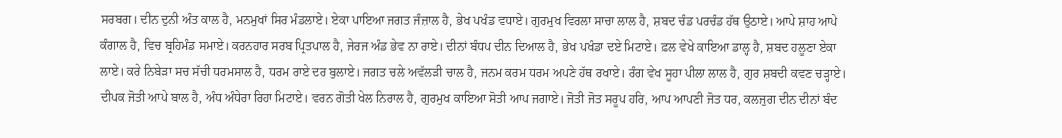ਸਰਬਗ। ਦੀਨ ਦੁਨੀ ਅੰਤ ਕਾਲ ਹੈ, ਮਨਮੁਖਾਂ ਸਿਰ ਮੰਡਲਾਏ। ਏਕਾ ਪਾਇਆ ਜਗਤ ਜੰਜ਼ਾਲ ਹੈ, ਭੇਖ ਪਖੰਡ ਵਧਾਏ। ਗੁਰਮੁਖ ਵਿਰਲਾ ਸਾਚਾ ਲਾਲ ਹੈ, ਸ਼ਬਦ ਚੰਡ ਪਰਚੰਡ ਹੱਥ ਉਠਾਏ। ਆਪੇ ਸ਼ਾਹ ਆਪੇ ਕੰਗਾਲ ਹੈ, ਵਿਚ ਬ੍ਰਹਿਮੰਡ ਸਮਾਏ। ਕਰਨਹਾਰ ਸਰਬ ਪ੍ਰਿਤਪਾਲ ਹੈ, ਜੇਰਜ ਅੰਡ ਭੇਵ ਨਾ ਰਾਏ। ਦੀਨਾਂ ਬੰਧਪ ਦੀਨ ਦਿਆਲ ਹੈ, ਭੇਖ ਪਖੰਡਾ ਦਏ ਮਿਟਾਏ। ਫ਼ਲ ਵੇਖੇ ਕਾਇਆ ਡਾਲ੍ਹ ਹੈ, ਸ਼ਬਦ ਹਲੂਣਾ ਏਕਾ ਲਾਏ। ਕਰੇ ਨਿਬੇੜਾ ਸਚ ਸੱਚੀ ਧਰਮਸਾਲ ਹੈ, ਧਰਮ ਰਾਏ ਦਰ ਬੁਲਾਏ। ਜਗਤ ਚਲੇ ਅਵੱਲੜੀ ਚਾਲ ਹੈ, ਜਨਮ ਕਰਮ ਧਰਮ ਅਪਣੇ ਹੱਥ ਰਖਾਏ। ਰੰਗ ਵੇਖ ਸੂਹਾ ਪੀਲਾ ਲਾਲ ਹੈ, ਗੁਰ ਸ਼ਬਦੀ ਕਵਣ ਚੜ੍ਹਾਏ। ਦੀਪਕ ਜੋਤੀ ਆਪੇ ਬਾਲ ਹੈ, ਅੰਧ ਅੰਧੇਰਾ ਰਿਹਾ ਮਿਟਾਏ। ਵਰਨ ਗੋਤੀ ਖੇਲ ਨਿਰਾਲ ਹੈ, ਗੁਰਮੁਖ ਕਾਇਆ ਸੋਤੀ ਆਪ ਜਗਾਏ। ਜੋਤੀ ਜੋਤ ਸਰੂਪ ਹਰਿ, ਆਪ ਆਪਣੀ ਜੋਤ ਧਰ, ਕਲਜੁਗ ਦੀਨ ਦੀਨਾਂ ਬੰਦ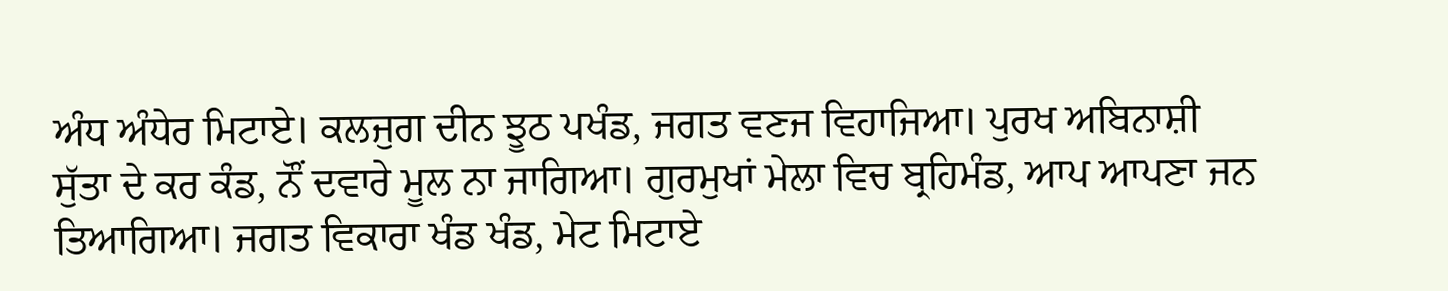ਅੰਧ ਅੰਧੇਰ ਮਿਟਾਏ। ਕਲਜੁਗ ਦੀਨ ਝੂਠ ਪਖੰਡ, ਜਗਤ ਵਣਜ ਵਿਹਾਜਿਆ। ਪੁਰਖ ਅਬਿਨਾਸ਼ੀ ਸੁੱਤਾ ਦੇ ਕਰ ਕੰਡ, ਨੌਂ ਦਵਾਰੇ ਮੂਲ ਨਾ ਜਾਗਿਆ। ਗੁਰਮੁਖਾਂ ਮੇਲਾ ਵਿਚ ਬ੍ਰਹਿਮੰਡ, ਆਪ ਆਪਣਾ ਜਨ ਤਿਆਗਿਆ। ਜਗਤ ਵਿਕਾਰਾ ਖੰਡ ਖੰਡ, ਮੇਟ ਮਿਟਾਏ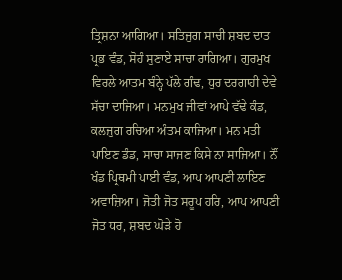ਤ੍ਰਿਸ਼ਨਾ ਆਗਿਆ। ਸਤਿਜੁਗ ਸਾਚੀ ਸ਼ਬਦ ਦਾਤ ਪ੍ਰਭ ਵੰਡ, ਸੋਹੰ ਸੁਣਾਏ ਸਾਚਾ ਰਾਗਿਆ। ਗੁਰਮੁਖ ਵਿਰਲੇ ਆਤਮ ਬੰਨ੍ਹੇ ਪੱਲੇ ਗੰਢ, ਧੁਰ ਦਰਗਾਹੀ ਦੇਵੇ ਸੱਚਾ ਦਾਜਿਆ। ਮਨਮੁਖ ਜੀਵਾਂ ਆਪੇ ਵੱਢੇ ਕੰਡ, ਕਲਜੁਗ ਰਚਿਆ ਅੰਤਮ ਕਾਜਿਆ। ਮਨ ਮਤੀ ਪਾਇਣ ਡੰਡ, ਸਾਚਾ ਸਾਜਣ ਕਿਸੇ ਨਾ ਸਾਜਿਆ। ਨੌਂ ਖੰਡ ਪ੍ਰਿਥਮੀ ਪਾਈ ਵੰਡ, ਆਪ ਆਪਣੀ ਲਾਇਣ ਅਵਾਜ਼ਿਆ। ਜੋਤੀ ਜੋਤ ਸਰੂਪ ਹਰਿ, ਆਪ ਆਪਣੀ ਜੋਤ ਧਰ, ਸ਼ਬਦ ਘੋੜੇ ਹੋ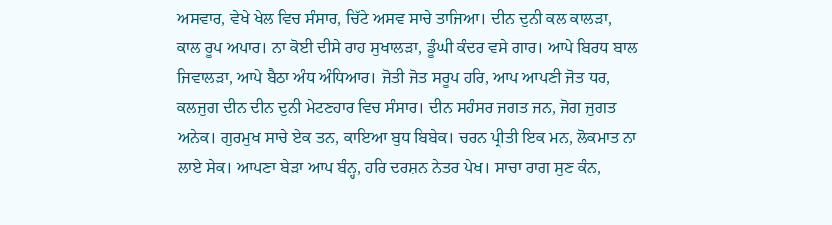ਅਸਵਾਰ, ਵੇਖੇ ਖੇਲ ਵਿਚ ਸੰਸਾਰ, ਚਿੱਟੇ ਅਸਵ ਸਾਚੇ ਤਾਜਿਆ। ਦੀਨ ਦੁਨੀ ਕਲ ਕਾਲੜਾ, ਕਾਲ ਰੂਪ ਅਪਾਰ। ਨਾ ਕੋਈ ਦੀਸੇ ਰਾਹ ਸੁਖਾਲੜਾ, ਡੂੰਘੀ ਕੰਦਰ ਵਸੇ ਗਾਰ। ਆਪੇ ਬਿਰਧ ਬਾਲ ਜਿਵਾਲੜਾ, ਆਪੇ ਬੈਠਾ ਅੰਧ ਅੰਧਿਆਰ। ਜੋਤੀ ਜੋਤ ਸਰੂਪ ਹਰਿ, ਆਪ ਆਪਣੀ ਜੋਤ ਧਰ, ਕਲਜੁਗ ਦੀਨ ਦੀਨ ਦੁਨੀ ਮੇਟਣਹਾਰ ਵਿਚ ਸੰਸਾਰ। ਦੀਨ ਸਹੰਸਰ ਜਗਤ ਜਨ, ਜੋਗ ਜੁਗਤ ਅਨੇਕ। ਗੁਰਮੁਖ ਸਾਚੇ ਏਕ ਤਨ, ਕਾਇਆ ਬੁਧ ਬਿਬੇਕ। ਚਰਨ ਪ੍ਰੀਤੀ ਇਕ ਮਨ, ਲੋਕਮਾਤ ਨਾ ਲਾਏ ਸੇਕ। ਆਪਣਾ ਬੇੜਾ ਆਪ ਬੰਨ੍ਹ, ਹਰਿ ਦਰਸ਼ਨ ਨੇਤਰ ਪੇਖ। ਸਾਚਾ ਰਾਗ ਸੁਣ ਕੰਨ,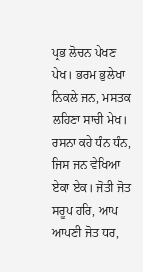ਪ੍ਰਭ ਲੋਚਨ ਪੇਖਣ ਪੇਖ। ਭਰਮ ਭੁਲੇਖਾ ਨਿਕਲੇ ਜਨ, ਮਸਤਕ ਲਹਿਣਾ ਸਾਚੀ ਮੇਖ। ਰਸਨਾ ਕਹੇ ਧੰਨ ਧੰਨ, ਜਿਸ ਜਨ ਵੇਖਿਆ ਏਕਾ ਏਕ। ਜੋਤੀ ਜੋਤ ਸਰੂਪ ਹਰਿ, ਆਪ ਆਪਣੀ ਜੋਤ ਧਰ,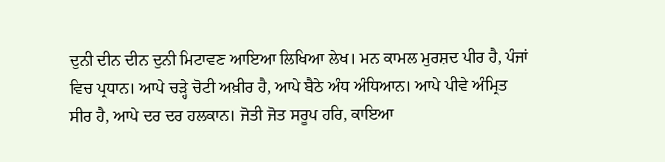ਦੁਨੀ ਦੀਨ ਦੀਨ ਦੁਨੀ ਮਿਟਾਵਣ ਆਇਆ ਲਿਖਿਆ ਲੇਖ। ਮਨ ਕਾਮਲ ਮੁਰਸ਼ਦ ਪੀਰ ਹੈ, ਪੰਜਾਂ ਵਿਚ ਪ੍ਰਧਾਨ। ਆਪੇ ਚੜ੍ਹੇ ਚੋਟੀ ਅਖ਼ੀਰ ਹੈ, ਆਪੇ ਬੈਠੇ ਅੰਧ ਅੰਧਿਆਨ। ਆਪੇ ਪੀਵੇ ਅੰਮ੍ਰਿਤ ਸੀਰ ਹੈ, ਆਪੇ ਦਰ ਦਰ ਹਲਕਾਨ। ਜੋਤੀ ਜੋਤ ਸਰੂਪ ਹਰਿ, ਕਾਇਆ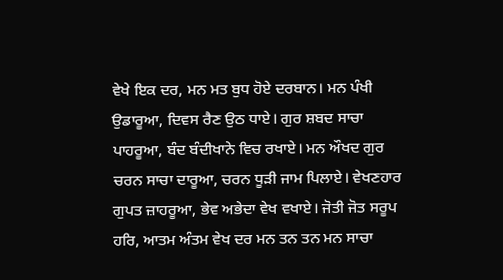ਵੇਖੇ ਇਕ ਦਰ, ਮਨ ਮਤ ਬੁਧ ਹੋਏ ਦਰਬਾਨ। ਮਨ ਪੰਖੀ ਉਡਾਰੂਆ, ਦਿਵਸ ਰੈਣ ਉਠ ਧਾਏ। ਗੁਰ ਸ਼ਬਦ ਸਾਚਾ ਪਾਹਰੂਆ, ਬੰਦ ਬੰਦੀਖਾਨੇ ਵਿਚ ਰਖਾਏ। ਮਨ ਔਖਦ ਗੁਰ ਚਰਨ ਸਾਚਾ ਦਾਰੂਆ, ਚਰਨ ਧੂੜੀ ਜਾਮ ਪਿਲਾਏ। ਵੇਖਣਹਾਰ ਗੁਪਤ ਜ਼ਾਹਰੂਆ, ਭੇਵ ਅਭੇਦਾ ਵੇਖ ਵਖਾਏ। ਜੋਤੀ ਜੋਤ ਸਰੂਪ ਹਰਿ, ਆਤਮ ਅੰਤਮ ਵੇਖ ਦਰ ਮਨ ਤਨ ਤਨ ਮਨ ਸਾਚਾ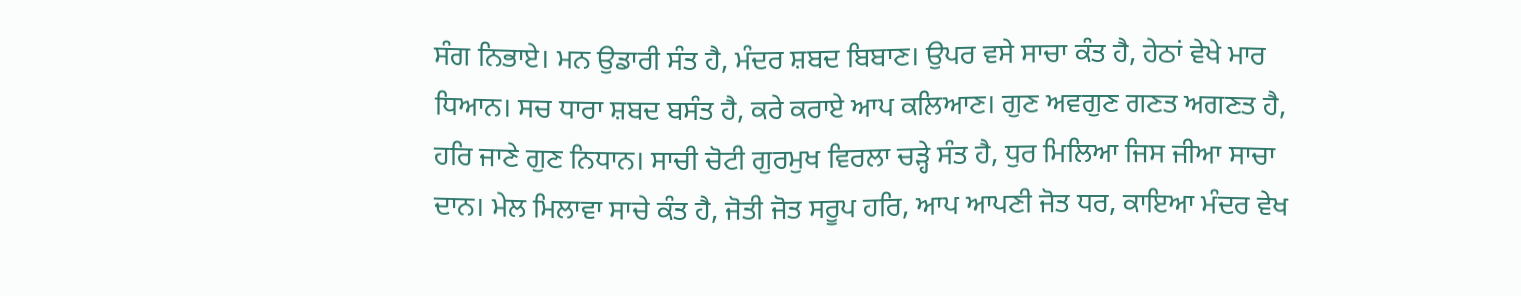ਸੰਗ ਨਿਭਾਏ। ਮਨ ਉਡਾਰੀ ਸੰਤ ਹੈ, ਮੰਦਰ ਸ਼ਬਦ ਬਿਬਾਣ। ਉਪਰ ਵਸੇ ਸਾਚਾ ਕੰਤ ਹੈ, ਹੇਠਾਂ ਵੇਖੇ ਮਾਰ ਧਿਆਨ। ਸਚ ਧਾਰਾ ਸ਼ਬਦ ਬਸੰਤ ਹੈ, ਕਰੇ ਕਰਾਏ ਆਪ ਕਲਿਆਣ। ਗੁਣ ਅਵਗੁਣ ਗਣਤ ਅਗਣਤ ਹੈ, ਹਰਿ ਜਾਣੇ ਗੁਣ ਨਿਧਾਨ। ਸਾਚੀ ਚੋਟੀ ਗੁਰਮੁਖ ਵਿਰਲਾ ਚੜ੍ਹੇ ਸੰਤ ਹੈ, ਧੁਰ ਮਿਲਿਆ ਜਿਸ ਜੀਆ ਸਾਚਾ ਦਾਨ। ਮੇਲ ਮਿਲਾਵਾ ਸਾਚੇ ਕੰਤ ਹੈ, ਜੋਤੀ ਜੋਤ ਸਰੂਪ ਹਰਿ, ਆਪ ਆਪਣੀ ਜੋਤ ਧਰ, ਕਾਇਆ ਮੰਦਰ ਵੇਖ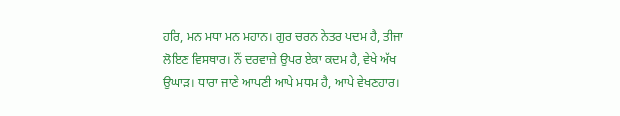ਹਰਿ, ਮਨ ਮਧਾ ਮਨ ਮਹਾਨ। ਗੁਰ ਚਰਨ ਨੇਤਰ ਪਦਮ ਹੈ, ਤੀਜਾ ਲੋਇਣ ਵਿਸਥਾਰ। ਨੌਂ ਦਰਵਾਜ਼ੇ ਉਪਰ ਏਕਾ ਕਦਮ ਹੈ, ਵੇਖੇ ਅੱਖ ਉਘਾੜ। ਧਾਰਾ ਜਾਣੇ ਆਪਣੀ ਆਪੇ ਮਧਮ ਹੈ, ਆਪੇ ਵੇਖਣਹਾਰ।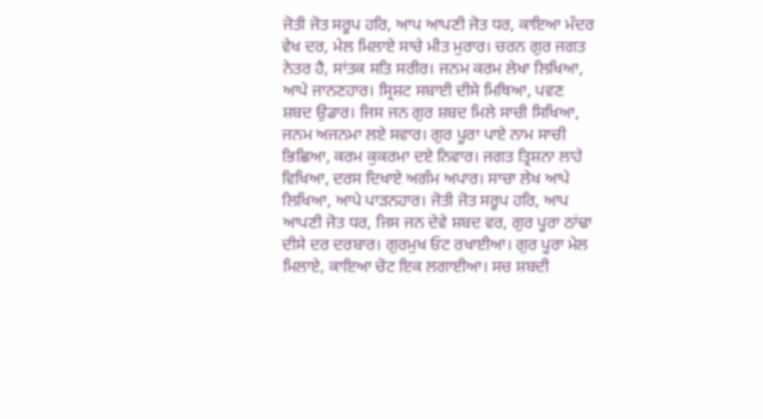ਜੋਤੀ ਜੋਤ ਸਰੂਪ ਹਰਿ, ਆਪ ਆਪਣੀ ਜੋਤ ਧਰ, ਕਾਇਆ ਮੰਦਰ ਵੇਖ ਦਰ, ਮੇਲ ਮਿਲਾਏ ਸਾਚੇ ਮੀਤ ਮੁਰਾਰ। ਚਰਨ ਗੁਰ ਜਗਤ ਨੇਤਰ ਹੈ, ਸਾਂਤਕ ਸਤਿ ਸਰੀਰ। ਜਨਮ ਕਰਮ ਲੇਖਾ ਲਿਖਿਆ, ਆਪੇ ਜਾਨਣਹਾਰ। ਸ੍ਰਿਸ਼ਟ ਸਬਾਈ ਦੀਸੇ ਮਿਥਿਆ, ਪਵਣ ਸ਼ਬਦ ਉਡਾਰ। ਜਿਸ ਜਨ ਗੁਰ ਸ਼ਬਦ ਮਿਲੇ ਸਾਚੀ ਸਿਖਿਆ, ਜਨਮ ਅਜਨਮਾ ਲਏ ਸਵਾਰ। ਗੁਰ ਪੂਰਾ ਪਾਏ ਨਾਮ ਸਾਚੀ ਭਿਛਿਆ, ਕਰਮ ਕੁਕਰਮਾ ਦਏ ਨਿਵਾਰ। ਜਗਤ ਤ੍ਰਿਸ਼ਨਾ ਲਾਹੇ ਵਿਖਿਆ, ਦਰਸ ਦਿਖਾਏ ਅਗੰਮ ਅਪਾਰ। ਸਾਚਾ ਲੇਖ ਆਪੇ ਲਿਖਿਆ, ਆਪੇ ਪਾੜਨਹਾਰ। ਜੋਤੀ ਜੋਤ ਸਰੂਪ ਹਰਿ, ਆਪ ਆਪਣੀ ਜੋਤ ਧਰ, ਜਿਸ ਜਨ ਦੇਵੇ ਸ਼ਬਦ ਵਰ, ਗੁਰ ਪੂਰਾ ਠਾਂਢਾ ਦੀਸੇ ਦਰ ਦਰਬਾਰ। ਗੁਰਮੁਖ ਓਟ ਰਖਾਈਆ। ਗੁਰ ਪੂਰਾ ਮੇਲ ਮਿਲਾਏ, ਕਾਇਆ ਚੋਟ ਇਕ ਲਗਾਈਆ। ਸਚ ਸ਼ਬਦੀ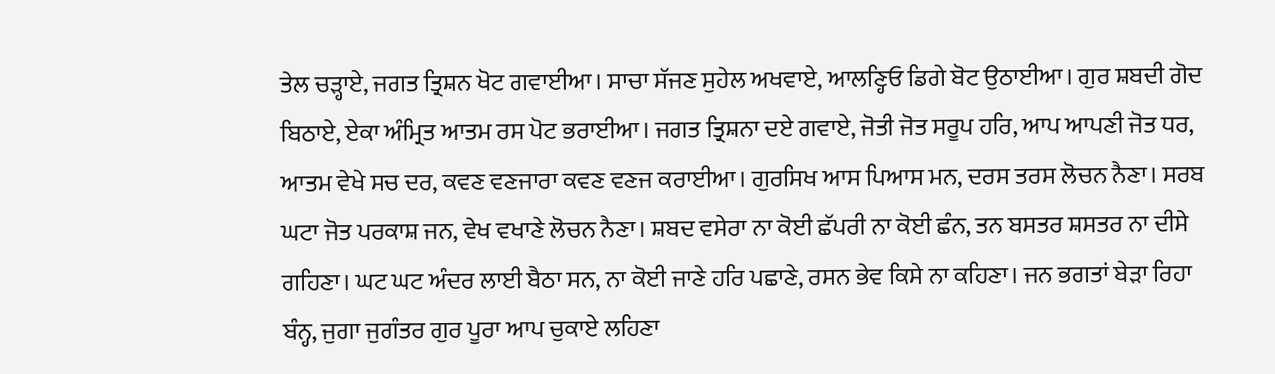ਤੇਲ ਚੜ੍ਹਾਏ, ਜਗਤ ਤ੍ਰਿਸ਼ਨ ਖੋਟ ਗਵਾਈਆ। ਸਾਚਾ ਸੱਜਣ ਸੁਹੇਲ ਅਖਵਾਏ, ਆਲਣ੍ਹਿਓ ਡਿਗੇ ਬੋਟ ਉਠਾਈਆ। ਗੁਰ ਸ਼ਬਦੀ ਗੋਦ ਬਿਠਾਏ, ਏਕਾ ਅੰਮ੍ਰਿਤ ਆਤਮ ਰਸ ਪੋਟ ਭਰਾਈਆ। ਜਗਤ ਤ੍ਰਿਸ਼ਨਾ ਦਏ ਗਵਾਏ, ਜੋਤੀ ਜੋਤ ਸਰੂਪ ਹਰਿ, ਆਪ ਆਪਣੀ ਜੋਤ ਧਰ, ਆਤਮ ਵੇਖੇ ਸਚ ਦਰ, ਕਵਣ ਵਣਜਾਰਾ ਕਵਣ ਵਣਜ ਕਰਾਈਆ। ਗੁਰਸਿਖ ਆਸ ਪਿਆਸ ਮਨ, ਦਰਸ ਤਰਸ ਲੋਚਨ ਨੈਣਾ। ਸਰਬ ਘਟਾ ਜੋਤ ਪਰਕਾਸ਼ ਜਨ, ਵੇਖ ਵਖਾਣੇ ਲੋਚਨ ਨੈਣਾ। ਸ਼ਬਦ ਵਸੇਰਾ ਨਾ ਕੋਈ ਛੱਪਰੀ ਨਾ ਕੋਈ ਛੰਨ, ਤਨ ਬਸਤਰ ਸ਼ਸਤਰ ਨਾ ਦੀਸੇ ਗਹਿਣਾ। ਘਟ ਘਟ ਅੰਦਰ ਲਾਈ ਬੈਠਾ ਸਨ, ਨਾ ਕੋਈ ਜਾਣੇ ਹਰਿ ਪਛਾਣੇ, ਰਸਨ ਭੇਵ ਕਿਸੇ ਨਾ ਕਹਿਣਾ। ਜਨ ਭਗਤਾਂ ਬੇੜਾ ਰਿਹਾ ਬੰਨ੍ਹ, ਜੁਗਾ ਜੁਗੰਤਰ ਗੁਰ ਪੂਰਾ ਆਪ ਚੁਕਾਏ ਲਹਿਣਾ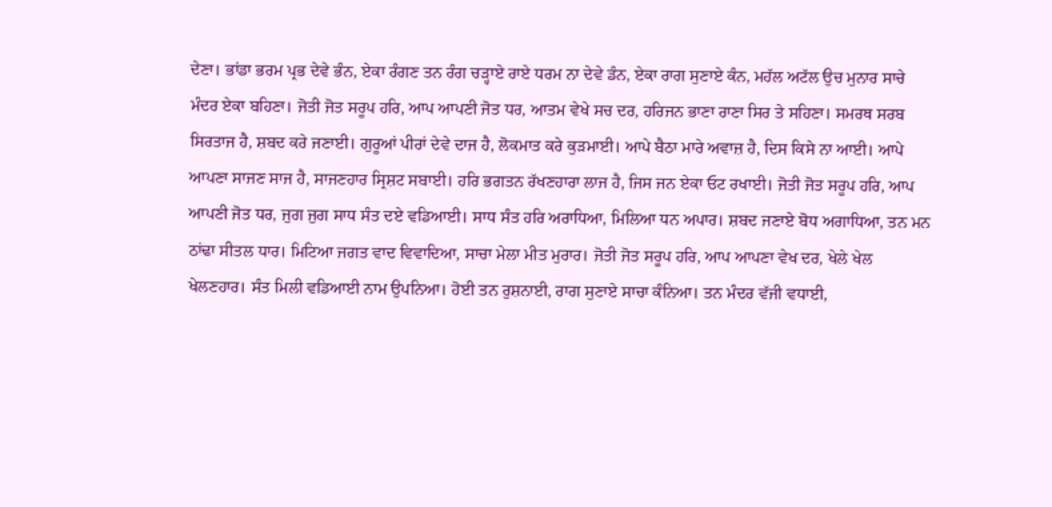ਦੇਣਾ। ਭਾਂਡਾ ਭਰਮ ਪ੍ਰਭ ਦੇਵੇ ਭੰਨ, ਏਕਾ ਰੰਗਣ ਤਨ ਰੰਗ ਚੜ੍ਹਾਏ ਰਾਏ ਧਰਮ ਨਾ ਦੇਵੇ ਡੰਨ, ਏਕਾ ਰਾਗ ਸੁਣਾਏ ਕੰਨ, ਮਹੱਲ ਅਟੱਲ ਉਚ ਮੁਨਾਰ ਸਾਚੇ ਮੰਦਰ ਏਕਾ ਬਹਿਣਾ। ਜੋਤੀ ਜੋਤ ਸਰੂਪ ਹਰਿ, ਆਪ ਆਪਣੀ ਜੋਤ ਧਰ, ਆਤਮ ਵੇਖੇ ਸਚ ਦਰ, ਹਰਿਜਨ ਭਾਣਾ ਰਾਣਾ ਸਿਰ ਤੇ ਸਹਿਣਾ। ਸਮਰਥ ਸਰਬ ਸਿਰਤਾਜ ਹੈ, ਸ਼ਬਦ ਕਰੇ ਜਣਾਈ। ਗੁਰੂਆਂ ਪੀਰਾਂ ਦੇਵੇ ਦਾਜ ਹੈ, ਲੋਕਮਾਤ ਕਰੇ ਕੁੜਮਾਈ। ਆਪੇ ਬੈਠਾ ਮਾਰੇ ਅਵਾਜ਼ ਹੈ, ਦਿਸ ਕਿਸੇ ਨਾ ਆਈ। ਆਪੇ ਆਪਣਾ ਸਾਜਣ ਸਾਜ ਹੈ, ਸਾਜਣਹਾਰ ਸ੍ਰਿਸ਼ਟ ਸਬਾਈ। ਹਰਿ ਭਗਤਨ ਰੱਖਣਹਾਰਾ ਲਾਜ ਹੈ, ਜਿਸ ਜਨ ਏਕਾ ਓਟ ਰਖਾਈ। ਜੋਤੀ ਜੋਤ ਸਰੂਪ ਹਰਿ, ਆਪ ਆਪਣੀ ਜੋਤ ਧਰ, ਜੁਗ ਜੁਗ ਸਾਧ ਸੰਤ ਦਏ ਵਡਿਆਈ। ਸਾਧ ਸੰਤ ਹਰਿ ਅਰਾਧਿਆ, ਮਿਲਿਆ ਧਨ ਅਪਾਰ। ਸ਼ਬਦ ਜਣਾਏ ਬੋਧ ਅਗਾਧਿਆ, ਤਨ ਮਨ ਠਾਂਢਾ ਸੀਤਲ ਧਾਰ। ਮਿਟਿਆ ਜਗਤ ਵਾਦ ਵਿਵਾਦਿਆ, ਸਾਚਾ ਮੇਲਾ ਮੀਤ ਮੁਰਾਰ। ਜੋਤੀ ਜੋਤ ਸਰੂਪ ਹਰਿ, ਆਪ ਆਪਣਾ ਵੇਖ ਦਰ, ਖੇਲੇ ਖੇਲ ਖੇਲਣਹਾਰ। ਸੰਤ ਮਿਲੀ ਵਡਿਆਈ ਨਾਮ ਉਪਨਿਆ। ਹੋਈ ਤਨ ਰੁਸ਼ਨਾਈ, ਰਾਗ ਸੁਣਾਏ ਸਾਚਾ ਕੰਨਿਆ। ਤਨ ਮੰਦਰ ਵੱਜੀ ਵਧਾਈ,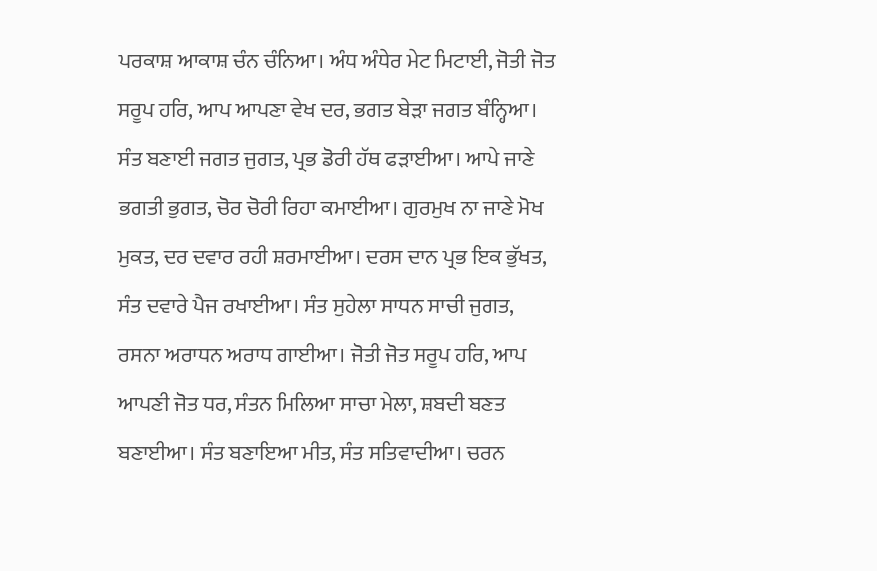ਪਰਕਾਸ਼ ਆਕਾਸ਼ ਚੰਨ ਚੰਨਿਆ। ਅੰਧ ਅੰਧੇਰ ਮੇਟ ਮਿਟਾਈ, ਜੋਤੀ ਜੋਤ ਸਰੂਪ ਹਰਿ, ਆਪ ਆਪਣਾ ਵੇਖ ਦਰ, ਭਗਤ ਬੇੜਾ ਜਗਤ ਬੰਨ੍ਹਿਆ। ਸੰਤ ਬਣਾਈ ਜਗਤ ਜੁਗਤ, ਪ੍ਰਭ ਡੋਰੀ ਹੱਥ ਫੜਾਈਆ। ਆਪੇ ਜਾਣੇ ਭਗਤੀ ਭੁਗਤ, ਚੋਰ ਚੋਰੀ ਰਿਹਾ ਕਮਾਈਆ। ਗੁਰਮੁਖ ਨਾ ਜਾਣੇ ਮੋਖ ਮੁਕਤ, ਦਰ ਦਵਾਰ ਰਹੀ ਸ਼ਰਮਾਈਆ। ਦਰਸ ਦਾਨ ਪ੍ਰਭ ਇਕ ਭੁੱਖਤ, ਸੰਤ ਦਵਾਰੇ ਪੈਜ ਰਖਾਈਆ। ਸੰਤ ਸੁਹੇਲਾ ਸਾਧਨ ਸਾਚੀ ਜੁਗਤ, ਰਸਨਾ ਅਰਾਧਨ ਅਰਾਧ ਗਾਈਆ। ਜੋਤੀ ਜੋਤ ਸਰੂਪ ਹਰਿ, ਆਪ ਆਪਣੀ ਜੋਤ ਧਰ, ਸੰਤਨ ਮਿਲਿਆ ਸਾਚਾ ਮੇਲਾ, ਸ਼ਬਦੀ ਬਣਤ ਬਣਾਈਆ। ਸੰਤ ਬਣਾਇਆ ਮੀਤ, ਸੰਤ ਸਤਿਵਾਦੀਆ। ਚਰਨ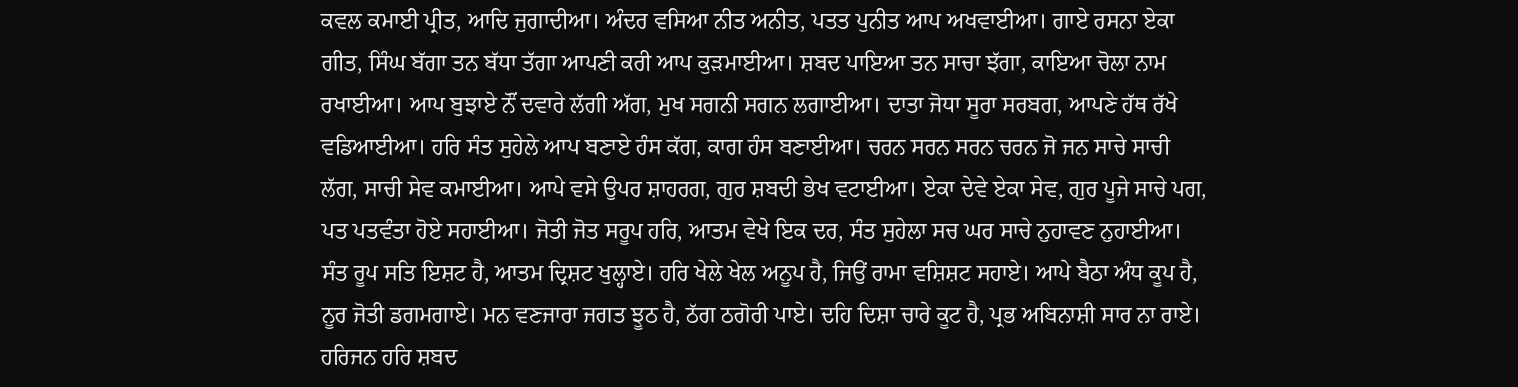ਕਵਲ ਕਮਾਈ ਪ੍ਰੀਤ, ਆਦਿ ਜੁਗਾਦੀਆ। ਅੰਦਰ ਵਸਿਆ ਨੀਤ ਅਨੀਤ, ਪਤਤ ਪੁਨੀਤ ਆਪ ਅਖਵਾਈਆ। ਗਾਏ ਰਸਨਾ ਏਕਾ ਗੀਤ, ਸਿੰਘ ਬੱਗਾ ਤਨ ਬੱਧਾ ਤੱਗਾ ਆਪਣੀ ਕਰੀ ਆਪ ਕੁੜਮਾਈਆ। ਸ਼ਬਦ ਪਾਇਆ ਤਨ ਸਾਚਾ ਝੱਗਾ, ਕਾਇਆ ਚੋਲਾ ਨਾਮ ਰਖਾਈਆ। ਆਪ ਬੁਝਾਏ ਨੌਂ ਦਵਾਰੇ ਲੱਗੀ ਅੱਗ, ਮੁਖ ਸਗਨੀ ਸਗਨ ਲਗਾਈਆ। ਦਾਤਾ ਜੋਧਾ ਸੂਰਾ ਸਰਬਗ, ਆਪਣੇ ਹੱਥ ਰੱਖੇ ਵਡਿਆਈਆ। ਹਰਿ ਸੰਤ ਸੁਹੇਲੇ ਆਪ ਬਣਾਏ ਹੰਸ ਕੱਗ, ਕਾਗ ਹੰਸ ਬਣਾਈਆ। ਚਰਨ ਸਰਨ ਸਰਨ ਚਰਨ ਜੋ ਜਨ ਸਾਚੇ ਸਾਚੀ ਲੱਗ, ਸਾਚੀ ਸੇਵ ਕਮਾਈਆ। ਆਪੇ ਵਸੇ ਉਪਰ ਸ਼ਾਹਰਗ, ਗੁਰ ਸ਼ਬਦੀ ਭੇਖ ਵਟਾਈਆ। ਏਕਾ ਦੇਵੇ ਏਕਾ ਸੇਵ, ਗੁਰ ਪੂਜੇ ਸਾਚੇ ਪਗ, ਪਤ ਪਤਵੰਤਾ ਹੋਏ ਸਹਾਈਆ। ਜੋਤੀ ਜੋਤ ਸਰੂਪ ਹਰਿ, ਆਤਮ ਵੇਖੇ ਇਕ ਦਰ, ਸੰਤ ਸੁਹੇਲਾ ਸਚ ਘਰ ਸਾਚੇ ਨੁਹਾਵਣ ਨੁਹਾਈਆ। ਸੰਤ ਰੂਪ ਸਤਿ ਇਸ਼ਟ ਹੈ, ਆਤਮ ਦ੍ਰਿਸ਼ਟ ਖੁਲ੍ਹਾਏ। ਹਰਿ ਖੇਲੇ ਖੇਲ ਅਨੂਪ ਹੈ, ਜਿਉਂ ਰਾਮਾ ਵਸ਼ਿਸ਼ਟ ਸਹਾਏ। ਆਪੇ ਬੈਠਾ ਅੰਧ ਕੂਪ ਹੈ, ਨੂਰ ਜੋਤੀ ਡਗਮਗਾਏ। ਮਨ ਵਣਜਾਰਾ ਜਗਤ ਝੂਠ ਹੈ, ਠੱਗ ਠਗੋਰੀ ਪਾਏ। ਦਹਿ ਦਿਸ਼ਾ ਚਾਰੇ ਕੂਟ ਹੈ, ਪ੍ਰਭ ਅਬਿਨਾਸ਼ੀ ਸਾਰ ਨਾ ਰਾਏ। ਹਰਿਜਨ ਹਰਿ ਸ਼ਬਦ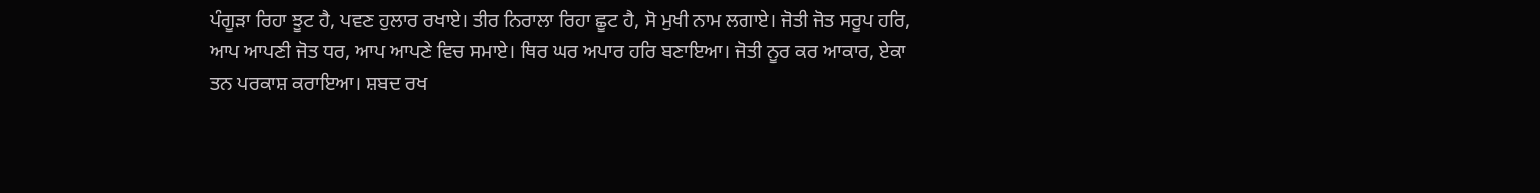ਪੰਗੂੜਾ ਰਿਹਾ ਝੂਟ ਹੈ, ਪਵਣ ਹੁਲਾਰ ਰਖਾਏ। ਤੀਰ ਨਿਰਾਲਾ ਰਿਹਾ ਛੂਟ ਹੈ, ਸੋ ਮੁਖੀ ਨਾਮ ਲਗਾਏ। ਜੋਤੀ ਜੋਤ ਸਰੂਪ ਹਰਿ, ਆਪ ਆਪਣੀ ਜੋਤ ਧਰ, ਆਪ ਆਪਣੇ ਵਿਚ ਸਮਾਏ। ਥਿਰ ਘਰ ਅਪਾਰ ਹਰਿ ਬਣਾਇਆ। ਜੋਤੀ ਨੂਰ ਕਰ ਆਕਾਰ, ਏਕਾ ਤਨ ਪਰਕਾਸ਼ ਕਰਾਇਆ। ਸ਼ਬਦ ਰਖ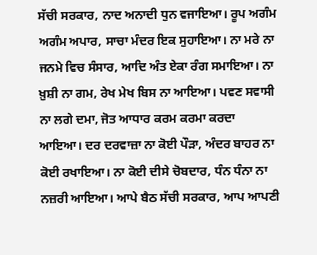ਸੱਚੀ ਸਰਕਾਰ, ਨਾਦ ਅਨਾਦੀ ਧੁਨ ਵਜਾਇਆ। ਰੂਪ ਅਗੰਮ ਅਗੰਮ ਅਪਾਰ, ਸਾਚਾ ਮੰਦਰ ਇਕ ਸੁਹਾਇਆ। ਨਾ ਮਰੇ ਨਾ ਜਨਮੇ ਵਿਚ ਸੰਸਾਰ, ਆਦਿ ਅੰਤ ਏਕਾ ਰੰਗ ਸਮਾਇਆ। ਨਾ ਖ਼ੁਸ਼ੀ ਨਾ ਗਮ, ਰੇਖ ਮੇਖ ਬਿਸ ਨਾ ਆਇਆ। ਪਵਣ ਸਵਾਸੀ ਨਾ ਲਗੇ ਦਮਾ, ਜੋਤ ਆਧਾਰ ਕਰਮ ਕਰਮਾ ਕਰਦਾ ਆਇਆ। ਦਰ ਦਰਵਾਜ਼ਾ ਨਾ ਕੋਈ ਪੌੜਾ, ਅੰਦਰ ਬਾਹਰ ਨਾ ਕੋਈ ਰਖਾਇਆ। ਨਾ ਕੋਈ ਦੀਸੇ ਚੋਬਦਾਰ, ਧੰਨ ਧੰਨਾ ਨਾ ਨਜ਼ਰੀ ਆਇਆ। ਆਪੇ ਬੈਠ ਸੱਚੀ ਸਰਕਾਰ, ਆਪ ਆਪਣੀ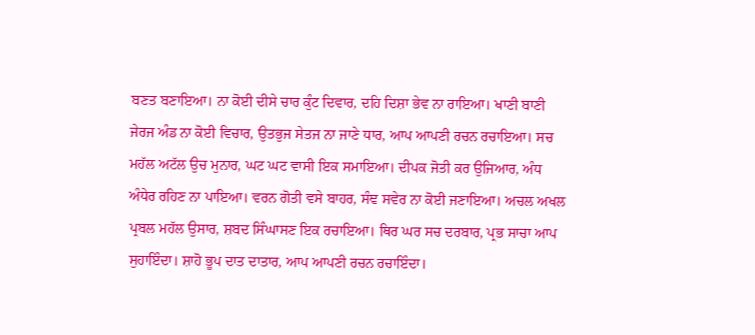ਬਣਤ ਬਣਾਇਆ। ਨਾ ਕੋਈ ਦੀਸੇ ਚਾਰ ਕੁੰਟ ਦਿਵਾਰ, ਦਹਿ ਦਿਸ਼ਾ ਭੇਵ ਨਾ ਰਾਇਆ। ਖਾਣੀ ਬਾਣੀ ਜੇਰਜ ਅੰਡ ਨਾ ਕੋਈ ਵਿਚਾਰ, ਉਤਭੁਜ ਸੇਤਜ ਨਾ ਜਾਣੇ ਧਾਰ, ਆਪ ਆਪਣੀ ਰਚਨ ਰਚਾਇਆ। ਸਚ ਮਹੱਲ ਅਟੱਲ ਉਚ ਮੁਨਾਰ, ਘਟ ਘਟ ਵਾਸੀ ਇਕ ਸਮਾਇਆ। ਦੀਪਕ ਜੋਤੀ ਕਰ ਉਜਿਆਰ, ਅੰਧ ਅੰਧੇਰ ਰਹਿਣ ਨਾ ਪਾਇਆ। ਵਰਨ ਗੋਤੀ ਵਸੇ ਬਾਹਰ, ਸੰਞ ਸਵੇਰ ਨਾ ਕੋਈ ਜਣਾਇਆ। ਅਚਲ ਅਖਲ ਪ੍ਰਬਲ ਮਹੱਲ ਉਸਾਰ, ਸ਼ਬਦ ਸਿੰਘਾਸਣ ਇਕ ਰਚਾਇਆ। ਥਿਰ ਘਰ ਸਚ ਦਰਬਾਰ, ਪ੍ਰਭ ਸਾਚਾ ਆਪ ਸੁਹਾਇੰਦਾ। ਸ਼ਾਹੋ ਭੂਪ ਦਾਤ ਦਾਤਾਰ, ਆਪ ਆਪਣੀ ਰਚਨ ਰਚਾਇੰਦਾ।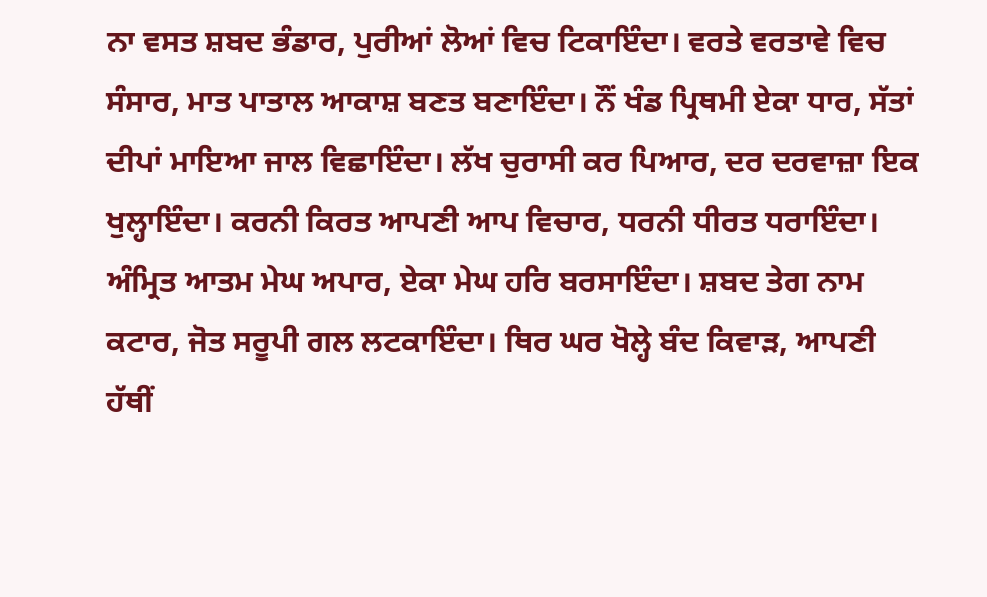ਨਾ ਵਸਤ ਸ਼ਬਦ ਭੰਡਾਰ, ਪੁਰੀਆਂ ਲੋਆਂ ਵਿਚ ਟਿਕਾਇੰਦਾ। ਵਰਤੇ ਵਰਤਾਵੇ ਵਿਚ ਸੰਸਾਰ, ਮਾਤ ਪਾਤਾਲ ਆਕਾਸ਼ ਬਣਤ ਬਣਾਇੰਦਾ। ਨੌਂ ਖੰਡ ਪ੍ਰਿਥਮੀ ਏਕਾ ਧਾਰ, ਸੱਤਾਂ ਦੀਪਾਂ ਮਾਇਆ ਜਾਲ ਵਿਛਾਇੰਦਾ। ਲੱਖ ਚੁਰਾਸੀ ਕਰ ਪਿਆਰ, ਦਰ ਦਰਵਾਜ਼ਾ ਇਕ ਖੁਲ੍ਹਾਇੰਦਾ। ਕਰਨੀ ਕਿਰਤ ਆਪਣੀ ਆਪ ਵਿਚਾਰ, ਧਰਨੀ ਧੀਰਤ ਧਰਾਇੰਦਾ। ਅੰਮ੍ਰਿਤ ਆਤਮ ਮੇਘ ਅਪਾਰ, ਏਕਾ ਮੇਘ ਹਰਿ ਬਰਸਾਇੰਦਾ। ਸ਼ਬਦ ਤੇਗ ਨਾਮ ਕਟਾਰ, ਜੋਤ ਸਰੂਪੀ ਗਲ ਲਟਕਾਇੰਦਾ। ਥਿਰ ਘਰ ਖੋਲ੍ਹੇ ਬੰਦ ਕਿਵਾੜ, ਆਪਣੀ ਹੱਥੀਂ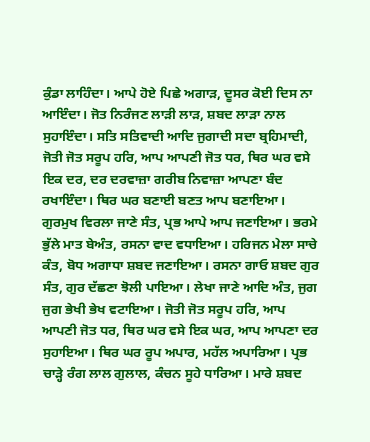ਕੁੰਡਾ ਲਾਹਿੰਦਾ। ਆਪੇ ਹੋਏ ਪਿਛੇ ਅਗਾੜ, ਦੂਸਰ ਕੋਈ ਦਿਸ ਨਾ ਆਇੰਦਾ। ਜੋਤ ਨਿਰੰਜਣ ਲਾੜੀ ਲਾੜ, ਸ਼ਬਦ ਲਾੜਾ ਨਾਲ ਸੁਹਾਇੰਦਾ। ਸਤਿ ਸਤਿਵਾਦੀ ਆਦਿ ਜੁਗਾਦੀ ਸਦਾ ਬ੍ਰਹਿਮਾਦੀ, ਜੋਤੀ ਜੋਤ ਸਰੂਪ ਹਰਿ, ਆਪ ਆਪਣੀ ਜੋਤ ਧਰ, ਥਿਰ ਘਰ ਵਸੇ ਇਕ ਦਰ, ਦਰ ਦਰਵਾਜ਼ਾ ਗਰੀਬ ਨਿਵਾਜ਼ਾ ਆਪਣਾ ਬੰਦ ਰਖਾਇੰਦਾ। ਥਿਰ ਘਰ ਬਣਾਈ ਬਣਤ ਆਪ ਬਣਾਇਆ। ਗੁਰਮੁਖ ਵਿਰਲਾ ਜਾਣੇ ਸੰਤ, ਪ੍ਰਭ ਆਪੇ ਆਪ ਜਣਾਇਆ। ਭਰਮੇ ਭੁੱਲੇ ਮਾਤ ਬੇਅੰਤ, ਰਸਨਾ ਵਾਦ ਵਧਾਇਆ। ਹਰਿਜਨ ਮੇਲਾ ਸਾਚੇ ਕੰਤ, ਬੋਧ ਅਗਾਧਾ ਸ਼ਬਦ ਜਣਾਇਆ। ਰਸਨਾ ਗਾਓ ਸ਼ਬਦ ਗੁਰ ਸੰਤ, ਗੁਰ ਦੱਛਣਾ ਝੋਲੀ ਪਾਇਆ। ਲੇਖਾ ਜਾਣੇ ਆਦਿ ਅੰਤ, ਜੁਗ ਜੁਗ ਭੇਖੀ ਭੇਖ ਵਟਾਇਆ। ਜੋਤੀ ਜੋਤ ਸਰੂਪ ਹਰਿ, ਆਪ ਆਪਣੀ ਜੋਤ ਧਰ, ਥਿਰ ਘਰ ਵਸੇ ਇਕ ਘਰ, ਆਪ ਆਪਣਾ ਦਰ ਸੁਹਾਇਆ। ਥਿਰ ਘਰ ਰੂਪ ਅਪਾਰ, ਮਹੱਲ ਅਪਾਰਿਆ। ਪ੍ਰਭ ਚਾੜ੍ਹੇ ਰੰਗ ਲਾਲ ਗੁਲਾਲ, ਕੰਚਨ ਸੂਹੇ ਧਾਰਿਆ। ਮਾਰੇ ਸ਼ਬਦ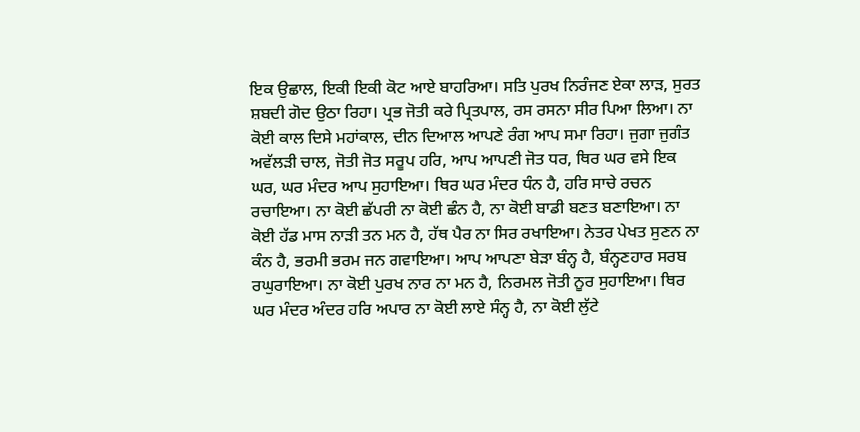ਇਕ ਉਛਾਲ, ਇਕੀ ਇਕੀ ਕੋਟ ਆਏ ਬਾਹਰਿਆ। ਸਤਿ ਪੁਰਖ ਨਿਰੰਜਣ ਏਕਾ ਲਾੜ, ਸੁਰਤ ਸ਼ਬਦੀ ਗੋਦ ਉਠਾ ਰਿਹਾ। ਪ੍ਰਭ ਜੋਤੀ ਕਰੇ ਪ੍ਰਿਤਪਾਲ, ਰਸ ਰਸਨਾ ਸੀਰ ਪਿਆ ਲਿਆ। ਨਾ ਕੋਈ ਕਾਲ ਦਿਸੇ ਮਹਾਂਕਾਲ, ਦੀਨ ਦਿਆਲ ਆਪਣੇ ਰੰਗ ਆਪ ਸਮਾ ਰਿਹਾ। ਜੁਗਾ ਜੁਗੰਤ ਅਵੱਲੜੀ ਚਾਲ, ਜੋਤੀ ਜੋਤ ਸਰੂਪ ਹਰਿ, ਆਪ ਆਪਣੀ ਜੋਤ ਧਰ, ਥਿਰ ਘਰ ਵਸੇ ਇਕ ਘਰ, ਘਰ ਮੰਦਰ ਆਪ ਸੁਹਾਇਆ। ਥਿਰ ਘਰ ਮੰਦਰ ਧੰਨ ਹੈ, ਹਰਿ ਸਾਚੇ ਰਚਨ ਰਚਾਇਆ। ਨਾ ਕੋਈ ਛੱਪਰੀ ਨਾ ਕੋਈ ਛੰਨ ਹੈ, ਨਾ ਕੋਈ ਬਾਡੀ ਬਣਤ ਬਣਾਇਆ। ਨਾ ਕੋਈ ਹੱਡ ਮਾਸ ਨਾੜੀ ਤਨ ਮਨ ਹੈ, ਹੱਥ ਪੈਰ ਨਾ ਸਿਰ ਰਖਾਇਆ। ਨੇਤਰ ਪੇਖਤ ਸੁਣਨ ਨਾ ਕੰਨ ਹੈ, ਭਰਮੀ ਭਰਮ ਜਨ ਗਵਾਇਆ। ਆਪ ਆਪਣਾ ਬੇੜਾ ਬੰਨ੍ਹ ਹੈ, ਬੰਨ੍ਹਣਹਾਰ ਸਰਬ ਰਘੁਰਾਇਆ। ਨਾ ਕੋਈ ਪੁਰਖ ਨਾਰ ਨਾ ਮਨ ਹੈ, ਨਿਰਮਲ ਜੋਤੀ ਨੂਰ ਸੁਹਾਇਆ। ਥਿਰ ਘਰ ਮੰਦਰ ਅੰਦਰ ਹਰਿ ਅਪਾਰ ਨਾ ਕੋਈ ਲਾਏ ਸੰਨ੍ਹ ਹੈ, ਨਾ ਕੋਈ ਲੁੱਟੇ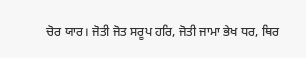ਚੋਰ ਯਾਰ। ਜੋਤੀ ਜੋਤ ਸਰੂਪ ਹਰਿ, ਜੋਤੀ ਜਾਮਾ ਭੇਖ ਧਰ, ਥਿਰ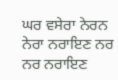ਘਰ ਵਸੇਰਾ ਨੇਰਨ ਨੇਰਾ ਨਰਾਇਣ ਨਰ ਨਰ ਨਰਾਇਣ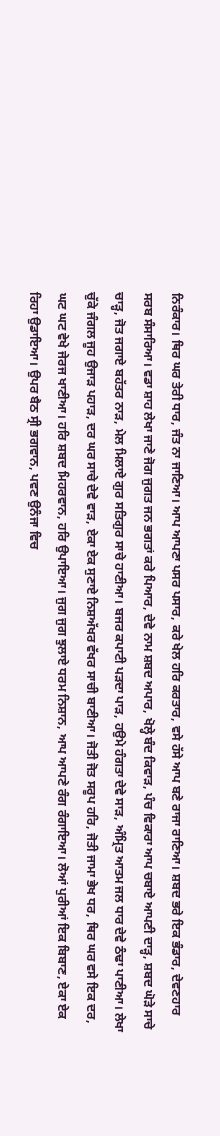ਨਿਰੰਕਾਰ। ਥਿਰ ਘਰ ਤੇਰੀ ਧਾਰ, ਜੰਤ ਨਾ ਜਾਣਿਆ। ਆਪ ਆਪਣਾ ਪਸਰ ਪਸਾਰ, ਕਰੇ ਖੇਲ ਹਰਿ ਕਰਤਾਰ, ਵਸੇ ਹੱਸੇ ਆਪ ਬਣੇ ਰਾਜਾ ਰਾਣਿਆ। ਸ਼ਬਦ ਭਰੇ ਇਕ ਭੰਡਾਰ, ਦੇਵਣਹਾਰ ਸਰਬ ਸੰਸਾਰਿਆ। ਵਡਾ ਸ਼ਾਹ ਲੇਖਾ ਜਾਣੇ ਜੋਗ ਜੁਗਤ ਜਨ ਭਗਤਾਂ ਕਰੇ ਪਿਆਰ, ਦੇਵੇ ਨਾਮ ਸ਼ਬਦ ਅਪਾਰ, ਖੋਲ੍ਹੇ ਬੰਦ ਕਿਵਾੜ, ਪੰਚ ਵਿਕਾਰਾ ਆਪ ਚਬਾਏ ਆਪਣੀ ਦਾੜ੍ਹ, ਸ਼ਬਦ ਘੋੜੇ ਸਾਚੇ ਚਾੜ੍ਹ, ਜੋਤ ਜਗਾਏ ਬਹੱਤਰ ਨਾੜ, ਮੇਲ ਮਿਲਾਏ ਗੁਰ ਸਤਿਗੁਰ ਸਾਚੇ ਹਾਣੀਆ। ਬਜਰ ਕਪਾਟੀ ਪੜਦਾ ਪਾੜ, ਹਉਮੇ ਹੰਗਤਾ ਦੇਵੇ ਸਾੜ, ਅੰਮ੍ਰਿਤ ਆਤਮ ਜਲ ਧਾਰ ਦੇਵੇ ਠੰਢਾ ਪਾਣੀਆ। ਲੇਖਾ ਚੁੱਕੇ ਜੰਗਲ ਜੂਹ ਉਜਾੜ ਪਹਾੜ, ਦਰ ਘਰ ਸਾਚੇ ਦੇਵੇ ਵਾੜ, ਏਕਾ ਏਕ ਸੁਣਾਏ ਨਿਸ਼ਅੱਖਰ ਵੱਖਰ ਸਾਚੀ ਬਾਣੀਆ। ਜੋਤੀ ਜੋਤ ਸਰੂਪ ਹਰਿ, ਜੋਤੀ ਜਾਮਾ ਭੇਖ ਧਰ, ਥਿਰ ਘਰ ਵਸੇ ਇਕ ਦਰ, ਘਟ ਘਟ ਵੇਖੇ ਜੇਰਜ ਖਾਣੀਆ। ਹਰਿ ਸ਼ਬਦ ਮਿਹਰਵਾਨ, ਹਰਿ ਉਪਾਇਆ। ਜੁਗ ਜੁਗ ਝੁਲਾਏ ਧਰਮ ਨਿਸ਼ਾਨ, ਆਪ ਆਪਣੇ ਰੰਗ ਰੰਗਾਇਆ। ਲੋਆਂ ਪੁਰੀਆਂ ਇਕ ਬਿਬਾਣ, ਏਕਾ ਏਕ ਰਿਹਾ ਉਡਾਇਆ। ਉਪਰ ਬੈਠ ਸ੍ਰੀ ਭਗਵਾਨ, ਪਵਣ ਉਨੰਜਾ ਵਿਚ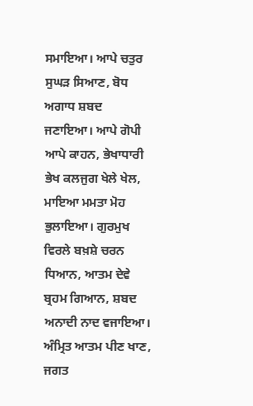ਸਮਾਇਆ। ਆਪੇ ਚਤੁਰ ਸੁਘੜ ਸਿਆਣ, ਬੋਧ ਅਗਾਧ ਸ਼ਬਦ ਜਣਾਇਆ। ਆਪੇ ਗੋਪੀ ਆਪੇ ਕਾਹਨ, ਭੇਖਾਧਾਰੀ ਭੇਖ ਕਲਜੁਗ ਖੇਲੇ ਖੇਲ, ਮਾਇਆ ਮਮਤਾ ਮੋਹ ਭੁਲਾਇਆ। ਗੁਰਮੁਖ ਵਿਰਲੇ ਬਖ਼ਸ਼ੇ ਚਰਨ ਧਿਆਨ, ਆਤਮ ਦੇਵੇ ਬ੍ਰਹਮ ਗਿਆਨ, ਸ਼ਬਦ ਅਨਾਦੀ ਨਾਦ ਵਜਾਇਆ। ਅੰਮ੍ਰਿਤ ਆਤਮ ਪੀਣ ਖਾਣ, ਜਗਤ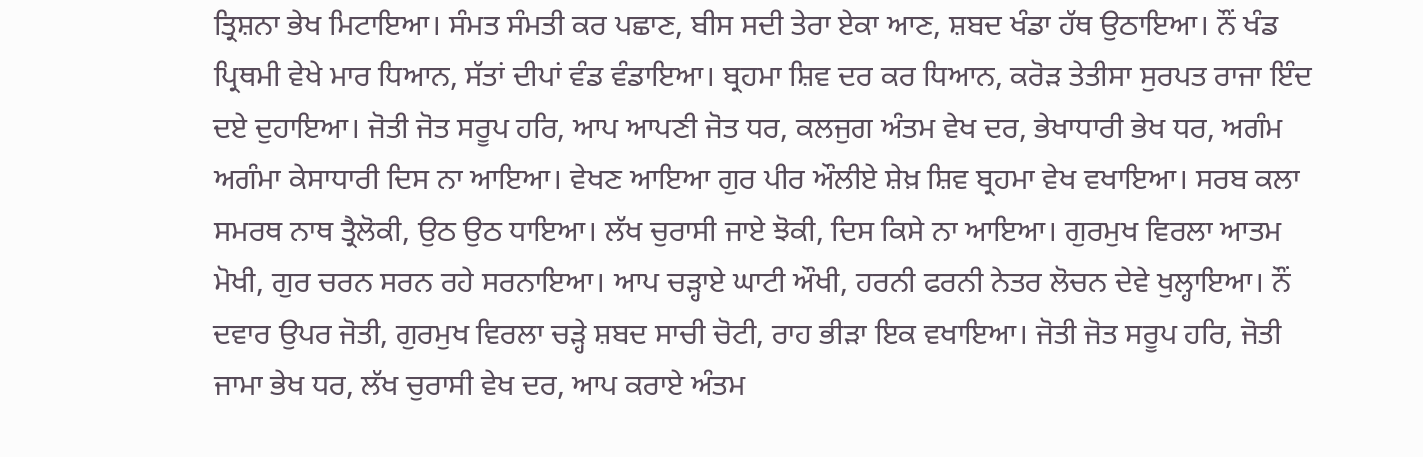ਤ੍ਰਿਸ਼ਨਾ ਭੇਖ ਮਿਟਾਇਆ। ਸੰਮਤ ਸੰਮਤੀ ਕਰ ਪਛਾਣ, ਬੀਸ ਸਦੀ ਤੇਰਾ ਏਕਾ ਆਣ, ਸ਼ਬਦ ਖੰਡਾ ਹੱਥ ਉਠਾਇਆ। ਨੌਂ ਖੰਡ ਪ੍ਰਿਥਮੀ ਵੇਖੇ ਮਾਰ ਧਿਆਨ, ਸੱਤਾਂ ਦੀਪਾਂ ਵੰਡ ਵੰਡਾਇਆ। ਬ੍ਰਹਮਾ ਸ਼ਿਵ ਦਰ ਕਰ ਧਿਆਨ, ਕਰੋੜ ਤੇਤੀਸਾ ਸੁਰਪਤ ਰਾਜਾ ਇੰਦ ਦਏ ਦੁਹਾਇਆ। ਜੋਤੀ ਜੋਤ ਸਰੂਪ ਹਰਿ, ਆਪ ਆਪਣੀ ਜੋਤ ਧਰ, ਕਲਜੁਗ ਅੰਤਮ ਵੇਖ ਦਰ, ਭੇਖਾਧਾਰੀ ਭੇਖ ਧਰ, ਅਗੰਮ ਅਗੰਮਾ ਕੇਸਾਧਾਰੀ ਦਿਸ ਨਾ ਆਇਆ। ਵੇਖਣ ਆਇਆ ਗੁਰ ਪੀਰ ਔਲੀਏ ਸ਼ੇਖ਼ ਸ਼ਿਵ ਬ੍ਰਹਮਾ ਵੇਖ ਵਖਾਇਆ। ਸਰਬ ਕਲਾ ਸਮਰਥ ਨਾਥ ਤ੍ਰੈਲੋਕੀ, ਉਠ ਉਠ ਧਾਇਆ। ਲੱਖ ਚੁਰਾਸੀ ਜਾਏ ਝੋਕੀ, ਦਿਸ ਕਿਸੇ ਨਾ ਆਇਆ। ਗੁਰਮੁਖ ਵਿਰਲਾ ਆਤਮ ਮੋਖੀ, ਗੁਰ ਚਰਨ ਸਰਨ ਰਹੇ ਸਰਨਾਇਆ। ਆਪ ਚੜ੍ਹਾਏ ਘਾਟੀ ਔਖੀ, ਹਰਨੀ ਫਰਨੀ ਨੇਤਰ ਲੋਚਨ ਦੇਵੇ ਖੁਲ੍ਹਾਇਆ। ਨੌਂ ਦਵਾਰ ਉਪਰ ਜੋਤੀ, ਗੁਰਮੁਖ ਵਿਰਲਾ ਚੜ੍ਹੇ ਸ਼ਬਦ ਸਾਚੀ ਚੋਟੀ, ਰਾਹ ਭੀੜਾ ਇਕ ਵਖਾਇਆ। ਜੋਤੀ ਜੋਤ ਸਰੂਪ ਹਰਿ, ਜੋਤੀ ਜਾਮਾ ਭੇਖ ਧਰ, ਲੱਖ ਚੁਰਾਸੀ ਵੇਖ ਦਰ, ਆਪ ਕਰਾਏ ਅੰਤਮ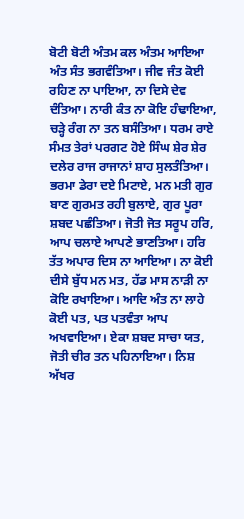ਬੋਟੀ ਬੋਟੀ ਅੰਤਮ ਕਲ ਅੰਤਮ ਆਇਆ ਅੰਤ ਸੰਤ ਭਗਵੰਤਿਆ। ਜੀਵ ਜੰਤ ਕੋਈ ਰਹਿਣ ਨਾ ਪਾਇਆ, ਨਾ ਦਿਸੇ ਦੇਵ ਦੰਤਿਆ। ਨਾਰੀ ਕੰਤ ਨਾ ਕੋਇ ਹੰਢਾਇਆ, ਚੜ੍ਹੇ ਰੰਗ ਨਾ ਤਨ ਬਸੰਤਿਆ। ਧਰਮ ਰਾਏ ਸੰਮਤ ਤੇਰਾਂ ਪਰਗਟ ਹੋਏ ਸਿੰਘ ਸ਼ੇਰ ਸ਼ੇਰ ਦਲੇਰ ਰਾਜ ਰਾਜਾਨਾਂ ਸ਼ਾਹ ਸੁਲਤੰਤਿਆ। ਭਰਮਾ ਡੇਰਾ ਦਏ ਮਿਟਾਏ, ਮਨ ਮਤੀ ਗੁਰ ਬਾਣ ਗੁਰਮਤ ਰਹੀ ਬੁਲਾਏ, ਗੁਰ ਪੂਰਾ ਸ਼ਬਦ ਪਛੰਤਿਆ। ਜੋਤੀ ਜੋਤ ਸਰੂਪ ਹਰਿ, ਆਪ ਚਲਾਏ ਆਪਣੇ ਭਾਣਤਿਆ। ਹਰਿ ਤੱਤ ਅਪਾਰ ਦਿਸ ਨਾ ਆਇਆ। ਨਾ ਕੋਈ ਦੀਸੇ ਬੁੱਧ ਮਨ ਮਤ, ਹੱਡ ਮਾਸ ਨਾੜੀ ਨਾ ਕੋਇ ਰਖਾਇਆ। ਆਦਿ ਅੰਤ ਨਾ ਲਾਹੇ ਕੋਈ ਪਤ, ਪਤ ਪਤਵੰਤਾ ਆਪ ਅਖਵਾਇਆ। ਏਕਾ ਸ਼ਬਦ ਸਾਚਾ ਯਤ, ਜੋਤੀ ਚੀਰ ਤਨ ਪਹਿਨਾਇਆ। ਨਿਸ਼ ਅੱਖਰ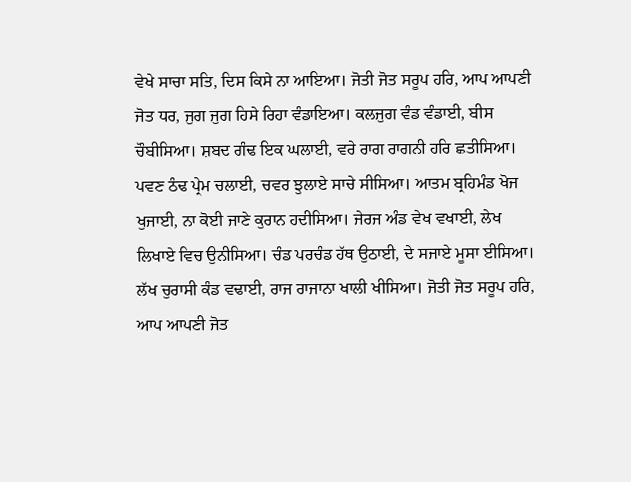ਵੇਖੇ ਸਾਚਾ ਸਤਿ, ਦਿਸ ਕਿਸੇ ਨਾ ਆਇਆ। ਜੋਤੀ ਜੋਤ ਸਰੂਪ ਹਰਿ, ਆਪ ਆਪਣੀ ਜੋਤ ਧਰ, ਜੁਗ ਜੁਗ ਹਿਸੇ ਰਿਹਾ ਵੰਡਾਇਆ। ਕਲਜੁਗ ਵੰਡ ਵੰਡਾਈ, ਬੀਸ ਚੌਬੀਸਿਆ। ਸ਼ਬਦ ਗੰਢ ਇਕ ਘਲਾਈ, ਵਰੇ ਰਾਗ ਰਾਗਨੀ ਹਰਿ ਛਤੀਸਿਆ। ਪਵਣ ਠੰਢ ਪ੍ਰੇਮ ਚਲਾਈ, ਚਵਰ ਝੁਲਾਏ ਸਾਚੇ ਸੀਸਿਆ। ਆਤਮ ਬ੍ਰਹਿਮੰਡ ਖੋਜ ਖੁਜਾਈ, ਨਾ ਕੋਈ ਜਾਣੇ ਕੁਰਾਨ ਹਦੀਸਿਆ। ਜੇਰਜ ਅੰਡ ਵੇਖ ਵਖਾਈ, ਲੇਖ ਲਿਖਾਏ ਵਿਚ ਉਨੀਸਿਆ। ਚੰਡ ਪਰਚੰਡ ਹੱਥ ਉਠਾਈ, ਦੇ ਸਜਾਏ ਮੂਸਾ ਈਸਿਆ। ਲੱਖ ਚੁਰਾਸੀ ਕੰਡ ਵਢਾਈ, ਰਾਜ ਰਾਜਾਨਾ ਖਾਲੀ ਖੀਸਿਆ। ਜੋਤੀ ਜੋਤ ਸਰੂਪ ਹਰਿ, ਆਪ ਆਪਣੀ ਜੋਤ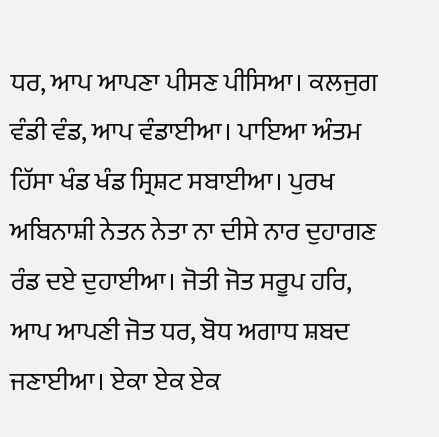ਧਰ, ਆਪ ਆਪਣਾ ਪੀਸਣ ਪੀਸਿਆ। ਕਲਜੁਗ ਵੰਡੀ ਵੰਡ, ਆਪ ਵੰਡਾਈਆ। ਪਾਇਆ ਅੰਤਮ ਹਿੱਸਾ ਖੰਡ ਖੰਡ ਸ੍ਰਿਸ਼ਟ ਸਬਾਈਆ। ਪੁਰਖ ਅਬਿਨਾਸ਼ੀ ਨੇਤਨ ਨੇਤਾ ਨਾ ਦੀਸੇ ਨਾਰ ਦੁਹਾਗਣ ਰੰਡ ਦਏ ਦੁਹਾਈਆ। ਜੋਤੀ ਜੋਤ ਸਰੂਪ ਹਰਿ, ਆਪ ਆਪਣੀ ਜੋਤ ਧਰ, ਬੋਧ ਅਗਾਧ ਸ਼ਬਦ ਜਣਾਈਆ। ਏਕਾ ਏਕ ਏਕ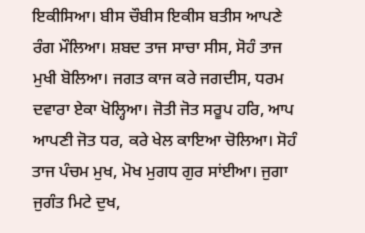ਇਕੀਸਿਆ। ਬੀਸ ਚੌਬੀਸ ਇਕੀਸ ਬਤੀਸ ਆਪਣੇ ਰੰਗ ਮੌਲਿਆ। ਸ਼ਬਦ ਤਾਜ ਸਾਚਾ ਸੀਸ, ਸੋਹੰ ਤਾਜ ਮੁਖੀ ਬੋਲਿਆ। ਜਗਤ ਕਾਜ ਕਰੇ ਜਗਦੀਸ, ਧਰਮ ਦਵਾਰਾ ਏਕਾ ਖੋਲ੍ਹਿਆ। ਜੋਤੀ ਜੋਤ ਸਰੂਪ ਹਰਿ, ਆਪ ਆਪਣੀ ਜੋਤ ਧਰ, ਕਰੇ ਖੇਲ ਕਾਇਆ ਚੋਲਿਆ। ਸੋਹੰ ਤਾਜ ਪੰਚਮ ਮੁਖ, ਮੋਖ ਮੁਗਧ ਗੁਰ ਸਾਂਈਆ। ਜੁਗਾ ਜੁਗੰਤ ਮਿਟੇ ਦੁਖ,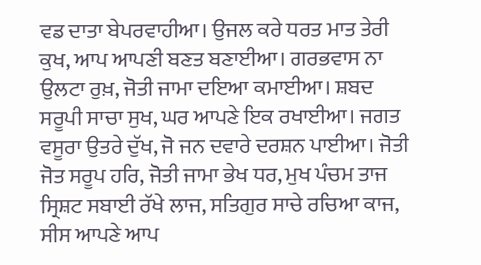ਵਡ ਦਾਤਾ ਬੇਪਰਵਾਹੀਆ। ਉਜਲ ਕਰੇ ਧਰਤ ਮਾਤ ਤੇਰੀ ਕੁਖ, ਆਪ ਆਪਣੀ ਬਣਤ ਬਣਾਈਆ। ਗਰਭਵਾਸ ਨਾ ਉਲਟਾ ਰੁਖ਼, ਜੋਤੀ ਜਾਮਾ ਦਇਆ ਕਮਾਈਆ। ਸ਼ਬਦ ਸਰੂਪੀ ਸਾਚਾ ਸੁਖ, ਘਰ ਆਪਣੇ ਇਕ ਰਖਾਈਆ। ਜਗਤ ਵਸੂਰਾ ਉਤਰੇ ਦੁੱਖ, ਜੋ ਜਨ ਦਵਾਰੇ ਦਰਸ਼ਨ ਪਾਈਆ। ਜੋਤੀ ਜੋਤ ਸਰੂਪ ਹਰਿ, ਜੋਤੀ ਜਾਮਾ ਭੇਖ ਧਰ, ਮੁਖ ਪੰਚਮ ਤਾਜ ਸ੍ਰਿਸ਼ਟ ਸਬਾਈ ਰੱਖੇ ਲਾਜ, ਸਤਿਗੁਰ ਸਾਚੇ ਰਚਿਆ ਕਾਜ, ਸੀਸ ਆਪਣੇ ਆਪ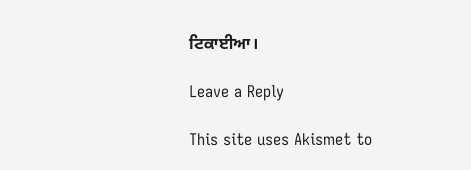ਟਿਕਾਈਆ।

Leave a Reply

This site uses Akismet to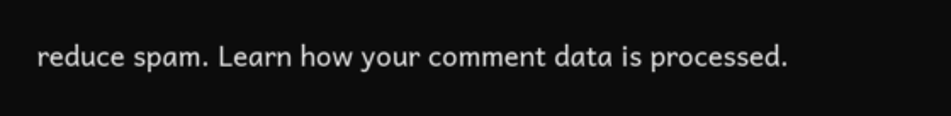reduce spam. Learn how your comment data is processed.